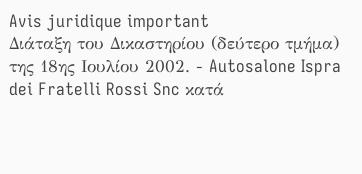Avis juridique important
Διάταξη του Δικαστηρίου (δεύτερο τμήμα) της 18ης Ιουλίου 2002. - Autosalone Ispra dei Fratelli Rossi Snc κατά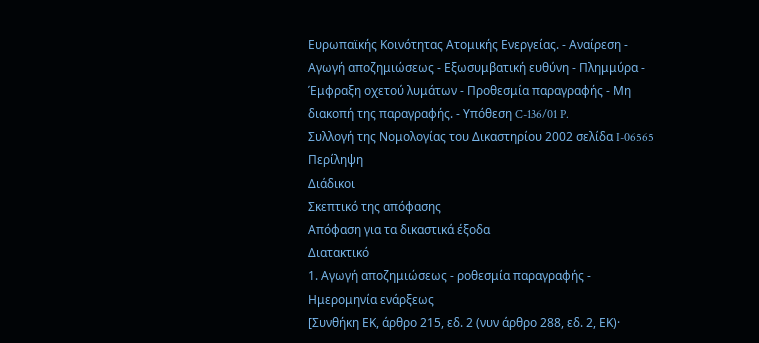Ευρωπαϊκής Κοινότητας Ατομικής Ενεργείας. - Αναίρεση - Αγωγή αποζημιώσεως - Εξωσυμβατική ευθύνη - Πλημμύρα - Έμφραξη οχετού λυμάτων - Προθεσμία παραγραφής - Μη διακοπή της παραγραφής. - Υπόθεση C-136/01 P.
Συλλογή της Νομολογίας του Δικαστηρίου 2002 σελίδα I-06565
Περίληψη
Διάδικοι
Σκεπτικό της απόφασης
Απόφαση για τα δικαστικά έξοδα
Διατακτικό
1. Αγωγή αποζημιώσεως - ροθεσμία παραγραφής - Ημερομηνία ενάρξεως
[Συνθήκη ΕΚ, άρθρο 215, εδ. 2 (νυν άρθρο 288, εδ. 2, ΕΚ)·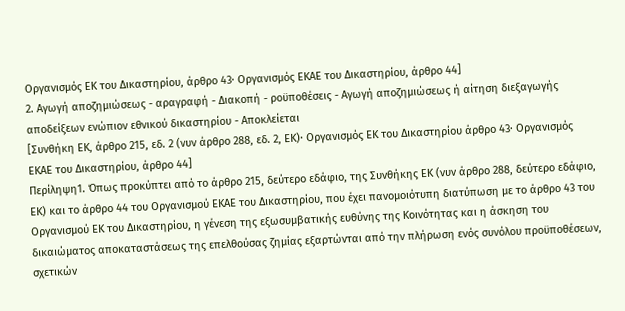Oργανισμός ΕΚ του Δικαστηρίου, άρθρο 43· Oργανισμός ΕΚΑΕ του Δικαστηρίου, άρθρο 44]
2. Αγωγή αποζημιώσεως - αραγραφή - Διακοπή - ροϋποθέσεις - Αγωγή αποζημιώσεως ή αίτηση διεξαγωγής αποδείξεων ενώπιον εθνικού δικαστηρίου - Αποκλείεται
[Συνθήκη ΕΚ, άρθρο 215, εδ. 2 (νυν άρθρο 288, εδ. 2, ΕΚ)· Oργανισμός ΕΚ του Δικαστηρίου άρθρο 43· Oργανισμός ΕΚΑΕ του Δικαστηρίου, άρθρο 44]
Περίληψη1. Όπως προκύπτει από το άρθρο 215, δεύτερο εδάφιο, της Συνθήκης ΕΚ (νυν άρθρο 288, δεύτερο εδάφιο, ΕΚ) και το άρθρο 44 του Οργανισμού ΕΚΑΕ του Δικαστηρίου, που έχει πανομοιότυπη διατύπωση με το άρθρο 43 του Οργανισμού ΕΚ του Δικαστηρίου, η γένεση της εξωσυμβατικής ευθύνης της Κοινότητας και η άσκηση του δικαιώματος αποκαταστάσεως της επελθούσας ζημίας εξαρτώνται από την πλήρωση ενός συνόλου προϋποθέσεων, σχετικών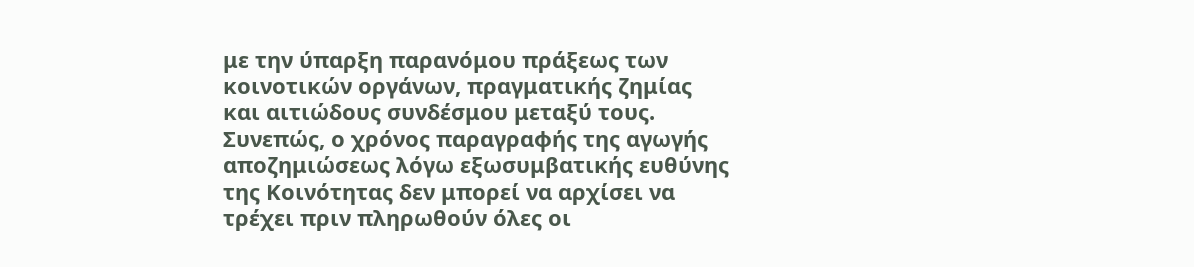με την ύπαρξη παρανόμου πράξεως των κοινοτικών οργάνων, πραγματικής ζημίας και αιτιώδους συνδέσμου μεταξύ τους.
Συνεπώς, ο χρόνος παραγραφής της αγωγής αποζημιώσεως λόγω εξωσυμβατικής ευθύνης της Κοινότητας δεν μπορεί να αρχίσει να τρέχει πριν πληρωθούν όλες οι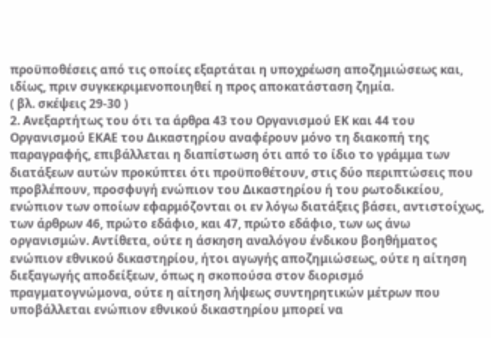προϋποθέσεις από τις οποίες εξαρτάται η υποχρέωση αποζημιώσεως και, ιδίως, πριν συγκεκριμενοποιηθεί η προς αποκατάσταση ζημία.
( βλ. σκέψεις 29-30 )
2. Ανεξαρτήτως του ότι τα άρθρα 43 του Οργανισμού ΕΚ και 44 του Οργανισμού ΕΚΑΕ του Δικαστηρίου αναφέρουν μόνο τη διακοπή της παραγραφής, επιβάλλεται η διαπίστωση ότι από το ίδιο το γράμμα των διατάξεων αυτών προκύπτει ότι προϋποθέτουν, στις δύο περιπτώσεις που προβλέπουν, προσφυγή ενώπιον του Δικαστηρίου ή του ρωτοδικείου, ενώπιον των οποίων εφαρμόζονται οι εν λόγω διατάξεις βάσει, αντιστοίχως, των άρθρων 46, πρώτο εδάφιο, και 47, πρώτο εδάφιο, των ως άνω οργανισμών. Αντίθετα, ούτε η άσκηση αναλόγου ένδικου βοηθήματος ενώπιον εθνικού δικαστηρίου, ήτοι αγωγής αποζημιώσεως, ούτε η αίτηση διεξαγωγής αποδείξεων, όπως η σκοπούσα στον διορισμό πραγματογνώμονα, ούτε η αίτηση λήψεως συντηρητικών μέτρων που υποβάλλεται ενώπιον εθνικού δικαστηρίου μπορεί να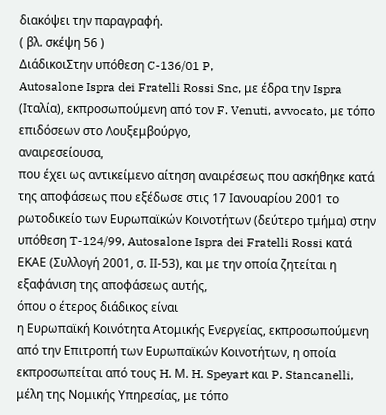διακόψει την παραγραφή.
( βλ. σκέψη 56 )
ΔιάδικοιΣτην υπόθεση C-136/01 P,
Autosalone Ispra dei Fratelli Rossi Snc, με έδρα την Ispra (Ιταλία), εκπροσωπούμενη από τον F. Venuti, avvocato, με τόπο επιδόσεων στο Λουξεμβούργο,
αναιρεσείουσα,
που έχει ως αντικείμενο αίτηση αναιρέσεως που ασκήθηκε κατά της αποφάσεως που εξέδωσε στις 17 Ιανουαρίου 2001 το ρωτοδικείο των Ευρωπαϊκών Κοινοτήτων (δεύτερο τμήμα) στην υπόθεση T-124/99, Autosalone Ispra dei Fratelli Rossi κατά ΕΚΑΕ (Συλλογή 2001, σ. ΙΙ-53), και με την οποία ζητείται η εξαφάνιση της αποφάσεως αυτής,
όπου ο έτερος διάδικος είναι
η Ευρωπαϊκή Κοινότητα Ατομικής Ενεργείας, εκπροσωπούμενη από την Επιτροπή των Ευρωπαϊκών Κοινοτήτων, η οποία εκπροσωπείται από τους H. Μ. H. Speyart και P. Stancanelli, μέλη της Νομικής Υπηρεσίας, με τόπο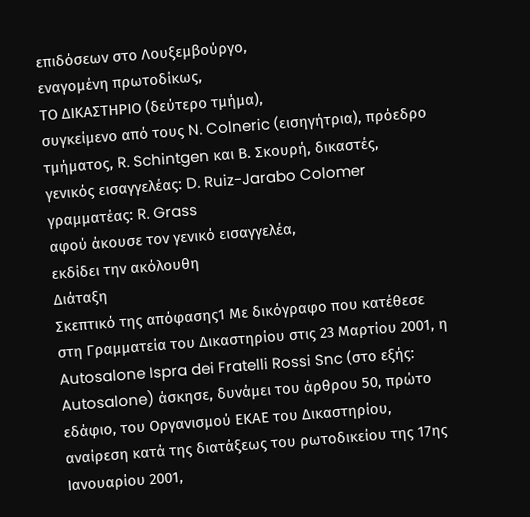επιδόσεων στο Λουξεμβούργο,
εναγομένη πρωτοδίκως,
ΤΟ ΔΙΚΑΣΤΗΡΙΟ (δεύτερο τμήμα),
συγκείμενο από τους N. Colneric (εισηγήτρια), πρόεδρο τμήματος, R. Schintgen και Β. Σκουρή, δικαστές,
γενικός εισαγγελέας: D. Ruiz-Jarabo Colomer
γραμματέας: R. Grass
αφού άκουσε τον γενικό εισαγγελέα,
εκδίδει την ακόλουθη
Διάταξη
Σκεπτικό της απόφασης1 Με δικόγραφο που κατέθεσε στη Γραμματεία του Δικαστηρίου στις 23 Μαρτίου 2001, η Autosalone Ispra dei Fratelli Rossi Snc (στο εξής: Autosalone) άσκησε, δυνάμει του άρθρου 50, πρώτο εδάφιο, του Οργανισμού ΕΚΑΕ του Δικαστηρίου, αναίρεση κατά της διατάξεως του ρωτοδικείου της 17ης Ιανουαρίου 2001,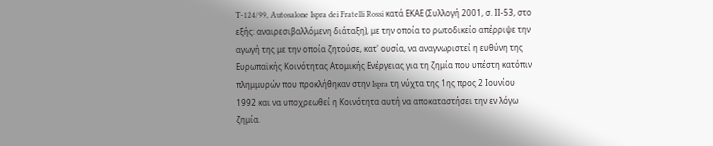T-124/99, Autosalone Ispra dei Fratelli Rossi κατά ΕΚΑΕ (Συλλογή 2001, σ. ΙΙ-53, στο εξής: αναιρεσιβαλλόμενη διάταξη), με την οποία το ρωτοδικείο απέρριψε την αγωγή της με την οποία ζητούσε, κατ' ουσία, να αναγνωριστεί η ευθύνη της Ευρωπαϊκής Κοινότητας Ατομικής Ενέργειας για τη ζημία που υπέστη κατόπιν πλημμυρών που προκλήθηκαν στην Ispra τη νύχτα της 1ης προς 2 Ιουνίου 1992 και να υποχρεωθεί η Κοινότητα αυτή να αποκαταστήσει την εν λόγω ζημία.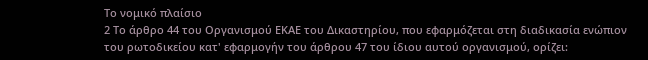Το νομικό πλαίσιο
2 Το άρθρο 44 του Οργανισμού ΕΚΑΕ του Δικαστηρίου, που εφαρμόζεται στη διαδικασία ενώπιον του ρωτοδικείου κατ' εφαρμογήν του άρθρου 47 του ίδιου αυτού οργανισμού, ορίζει: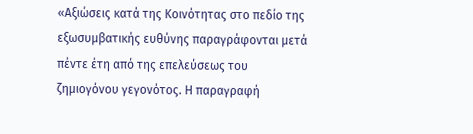«Αξιώσεις κατά της Κοινότητας στο πεδίο της εξωσυμβατικής ευθύνης παραγράφονται μετά πέντε έτη από της επελεύσεως του ζημιογόνου γεγονότος. Η παραγραφή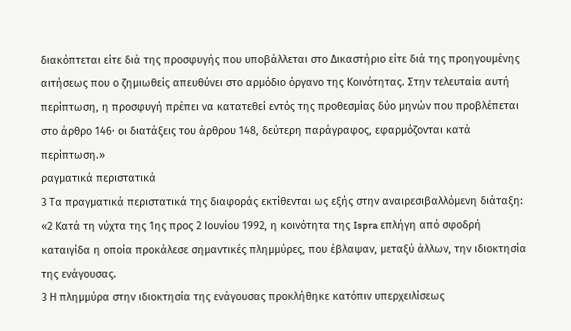διακόπτεται είτε διά της προσφυγής που υποβάλλεται στο Δικαστήριο είτε διά της προηγουμένης αιτήσεως που ο ζημιωθείς απευθύνει στο αρμόδιο όργανο της Κοινότητας. Στην τελευταία αυτή περίπτωση, η προσφυγή πρέπει να κατατεθεί εντός της προθεσμίας δύο μηνών που προβλέπεται στο άρθρο 146· οι διατάξεις του άρθρου 148, δεύτερη παράγραφος, εφαρμόζονται κατά περίπτωση.»
ραγματικά περιστατικά
3 Τα πραγματικά περιστατικά της διαφοράς εκτίθενται ως εξής στην αναιρεσιβαλλόμενη διάταξη:
«2 Κατά τη νύχτα της 1ης προς 2 Ιουνίου 1992, η κοινότητα της Ispra επλήγη από σφοδρή καταιγίδα η οποία προκάλεσε σημαντικές πλημμύρες, που έβλαψαν, μεταξύ άλλων, την ιδιοκτησία της ενάγουσας.
3 Η πλημμύρα στην ιδιοκτησία της ενάγουσας προκλήθηκε κατόπιν υπερχειλίσεως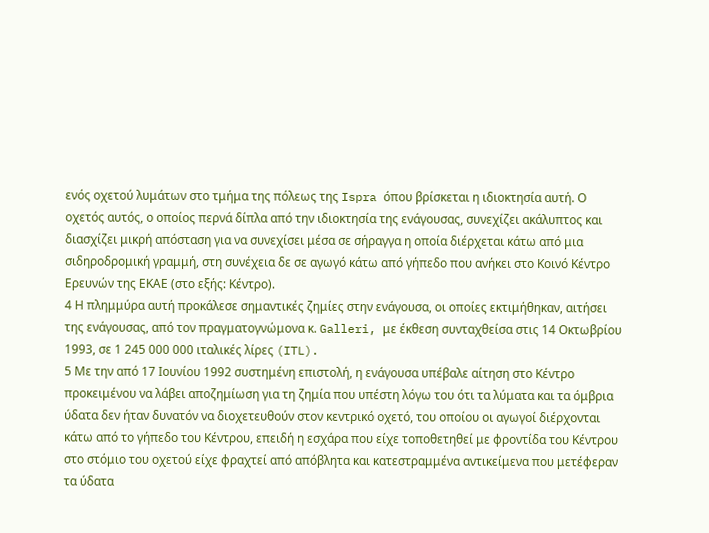ενός οχετού λυμάτων στο τμήμα της πόλεως της Ispra όπου βρίσκεται η ιδιοκτησία αυτή. Ο οχετός αυτός, ο οποίος περνά δίπλα από την ιδιοκτησία της ενάγουσας, συνεχίζει ακάλυπτος και διασχίζει μικρή απόσταση για να συνεχίσει μέσα σε σήραγγα η οποία διέρχεται κάτω από μια σιδηροδρομική γραμμή, στη συνέχεια δε σε αγωγό κάτω από γήπεδο που ανήκει στο Κοινό Κέντρο Ερευνών της ΕΚΑΕ (στο εξής: Κέντρο).
4 Η πλημμύρα αυτή προκάλεσε σημαντικές ζημίες στην ενάγουσα, οι οποίες εκτιμήθηκαν, αιτήσει της ενάγουσας, από τον πραγματογνώμονα κ. Galleri, με έκθεση συνταχθείσα στις 14 Οκτωβρίου 1993, σε 1 245 000 000 ιταλικές λίρες (ITL).
5 Με την από 17 Ιουνίου 1992 συστημένη επιστολή, η ενάγουσα υπέβαλε αίτηση στο Κέντρο προκειμένου να λάβει αποζημίωση για τη ζημία που υπέστη λόγω του ότι τα λύματα και τα όμβρια ύδατα δεν ήταν δυνατόν να διοχετευθούν στον κεντρικό οχετό, του οποίου οι αγωγοί διέρχονται κάτω από το γήπεδο του Κέντρου, επειδή η εσχάρα που είχε τοποθετηθεί με φροντίδα του Κέντρου στο στόμιο του οχετού είχε φραχτεί από απόβλητα και κατεστραμμένα αντικείμενα που μετέφεραν τα ύδατα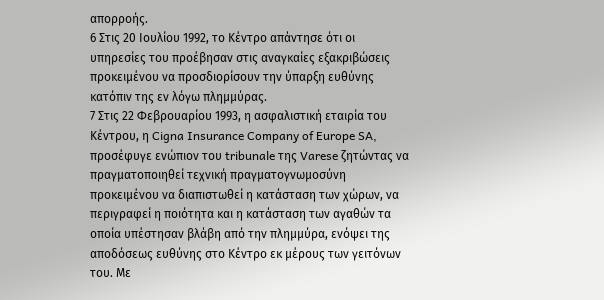απορροής.
6 Στις 20 Ιουλίου 1992, το Κέντρο απάντησε ότι οι υπηρεσίες του προέβησαν στις αναγκαίες εξακριβώσεις προκειμένου να προσδιορίσουν την ύπαρξη ευθύνης κατόπιν της εν λόγω πλημμύρας.
7 Στις 22 Φεβρουαρίου 1993, η ασφαλιστική εταιρία του Κέντρου, η Cigna Insurance Company of Europe SA, προσέφυγε ενώπιον του tribunale της Varese ζητώντας να πραγματοποιηθεί τεχνική πραγματογνωμοσύνη προκειμένου να διαπιστωθεί η κατάσταση των χώρων, να περιγραφεί η ποιότητα και η κατάσταση των αγαθών τα οποία υπέστησαν βλάβη από την πλημμύρα, ενόψει της αποδόσεως ευθύνης στο Κέντρο εκ μέρους των γειτόνων του. Με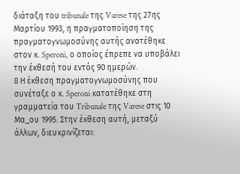διάταξη του tribunale της Varese της 27ης Μαρτίου 1993, η πραγματοποίηση της πραγματογνωμοσύνης αυτής ανατέθηκε στον κ. Speroni, ο οποίος έπρεπε να υποβάλει την έκθεσή του εντός 90 ημερών.
8 Η έκθεση πραγματογνωμοσύνης που συνέταξε ο κ. Speroni κατατέθηκε στη γραμματεία του Tribunale της Varese στις 10 Μα_ου 1995. Στην έκθεση αυτή, μεταξύ άλλων, διευκρινίζεται: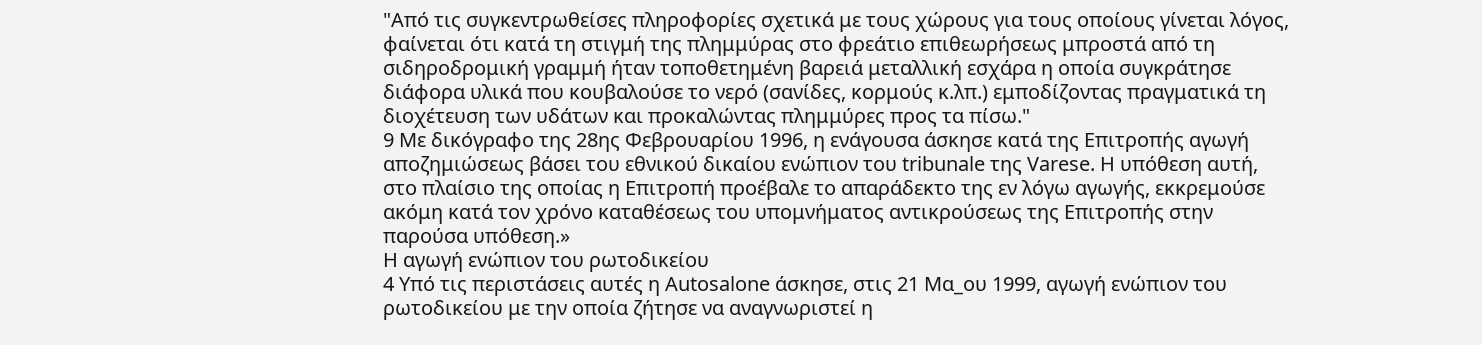"Από τις συγκεντρωθείσες πληροφορίες σχετικά με τους χώρους για τους οποίους γίνεται λόγος, φαίνεται ότι κατά τη στιγμή της πλημμύρας στο φρεάτιο επιθεωρήσεως μπροστά από τη σιδηροδρομική γραμμή ήταν τοποθετημένη βαρειά μεταλλική εσχάρα η οποία συγκράτησε διάφορα υλικά που κουβαλούσε το νερό (σανίδες, κορμούς κ.λπ.) εμποδίζοντας πραγματικά τη διοχέτευση των υδάτων και προκαλώντας πλημμύρες προς τα πίσω."
9 Με δικόγραφο της 28ης Φεβρουαρίου 1996, η ενάγουσα άσκησε κατά της Επιτροπής αγωγή αποζημιώσεως βάσει του εθνικού δικαίου ενώπιον του tribunale της Varese. Η υπόθεση αυτή, στο πλαίσιο της οποίας η Επιτροπή προέβαλε το απαράδεκτο της εν λόγω αγωγής, εκκρεμούσε ακόμη κατά τον χρόνο καταθέσεως του υπομνήματος αντικρούσεως της Επιτροπής στην παρούσα υπόθεση.»
Η αγωγή ενώπιον του ρωτοδικείου
4 Υπό τις περιστάσεις αυτές η Autosalone άσκησε, στις 21 Μα_ου 1999, αγωγή ενώπιον του ρωτοδικείου με την οποία ζήτησε να αναγνωριστεί η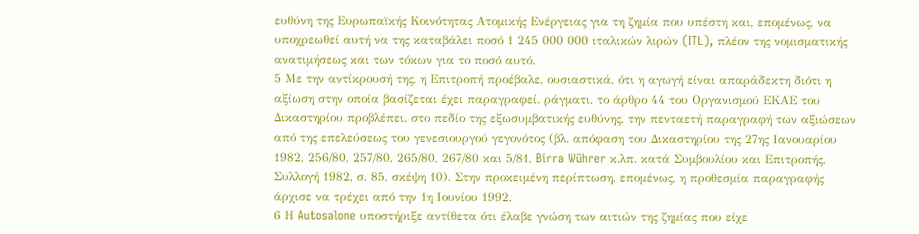ευθύνη της Ευρωπαϊκής Κοινότητας Ατομικής Ενέργειας για τη ζημία που υπέστη και, επομένως, να υποχρεωθεί αυτή να της καταβάλει ποσό 1 245 000 000 ιταλικών λιρών (ITL), πλέον της νομισματικής ανατιμήσεως και των τόκων για το ποσό αυτό.
5 Με την αντίκρουσή της, η Επιτροπή προέβαλε, ουσιαστικά, ότι η αγωγή είναι απαράδεκτη διότι η αξίωση στην οποία βασίζεται έχει παραγραφεί. ράγματι, το άρθρο 44 του Οργανισμού ΕΚΑΕ του Δικαστηρίου προβλέπει, στο πεδίο της εξωσυμβατικής ευθύνης, την πενταετή παραγραφή των αξιώσεων από της επελεύσεως του γενεσιουργού γεγονότος (βλ. απόφαση του Δικαστηρίου της 27ης Ιανουαρίου 1982, 256/80, 257/80, 265/80, 267/80 και 5/81, Birra Wührer κ.λπ. κατά Συμβουλίου και Επιτροπής, Συλλογή 1982, σ. 85, σκέψη 10). Στην προκειμένη περίπτωση, επομένως, η προθεσμία παραγραφής άρχισε να τρέχει από την 1η Ιουνίου 1992.
6 Η Autosalone υποστήριξε αντίθετα ότι έλαβε γνώση των αιτιών της ζημίας που είχε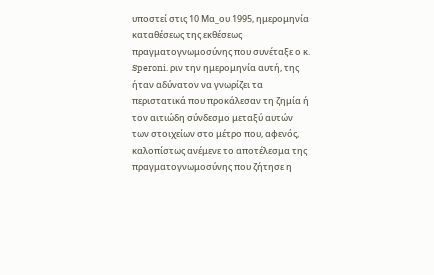υποστεί στις 10 Μα_ου 1995, ημερομηνία καταθέσεως της εκθέσεως πραγματογνωμοσύνης που συνέταξε ο κ. Speroni. ριν την ημερομηνία αυτή, της ήταν αδύνατον να γνωρίζει τα περιστατικά που προκάλεσαν τη ζημία ή τον αιτιώδη σύνδεσμο μεταξύ αυτών των στοιχείων στο μέτρο που, αφενός, καλοπίστως ανέμενε το αποτέλεσμα της πραγματογνωμοσύνης που ζήτησε η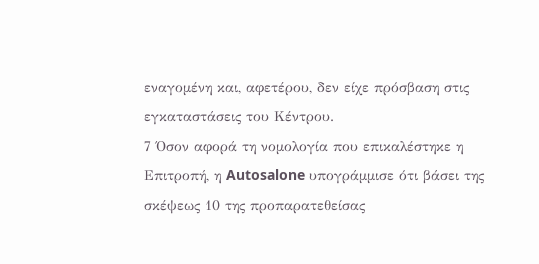εναγομένη και, αφετέρου, δεν είχε πρόσβαση στις εγκαταστάσεις του Κέντρου.
7 Όσον αφορά τη νομολογία που επικαλέστηκε η Επιτροπή, η Autosalone υπογράμμισε ότι βάσει της σκέψεως 10 της προπαρατεθείσας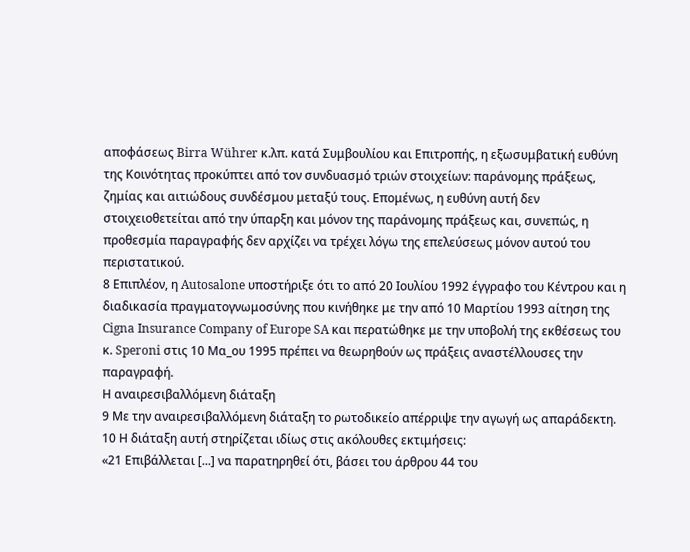αποφάσεως Birra Wührer κ.λπ. κατά Συμβουλίου και Επιτροπής, η εξωσυμβατική ευθύνη της Κοινότητας προκύπτει από τον συνδυασμό τριών στοιχείων: παράνομης πράξεως, ζημίας και αιτιώδους συνδέσμου μεταξύ τους. Επομένως, η ευθύνη αυτή δεν στοιχειοθετείται από την ύπαρξη και μόνον της παράνομης πράξεως και, συνεπώς, η προθεσμία παραγραφής δεν αρχίζει να τρέχει λόγω της επελεύσεως μόνον αυτού του περιστατικού.
8 Επιπλέον, η Autosalone υποστήριξε ότι το από 20 Ιουλίου 1992 έγγραφο του Κέντρου και η διαδικασία πραγματογνωμοσύνης που κινήθηκε με την από 10 Μαρτίου 1993 αίτηση της Cigna Insurance Company of Europe SA και περατώθηκε με την υποβολή της εκθέσεως του κ. Speroni στις 10 Μα_ου 1995 πρέπει να θεωρηθούν ως πράξεις αναστέλλουσες την παραγραφή.
Η αναιρεσιβαλλόμενη διάταξη
9 Με την αναιρεσιβαλλόμενη διάταξη το ρωτοδικείο απέρριψε την αγωγή ως απαράδεκτη.
10 Η διάταξη αυτή στηρίζεται ιδίως στις ακόλουθες εκτιμήσεις:
«21 Επιβάλλεται [...] να παρατηρηθεί ότι, βάσει του άρθρου 44 του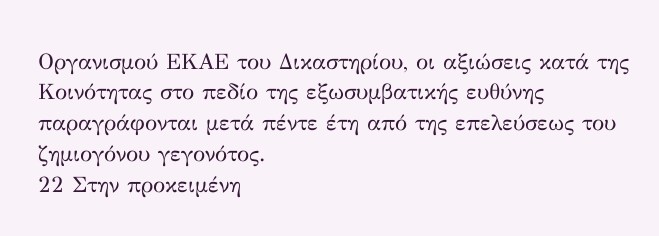Οργανισμού ΕΚΑΕ του Δικαστηρίου, οι αξιώσεις κατά της Κοινότητας στο πεδίο της εξωσυμβατικής ευθύνης παραγράφονται μετά πέντε έτη από της επελεύσεως του ζημιογόνου γεγονότος.
22 Στην προκειμένη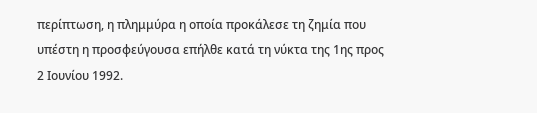περίπτωση, η πλημμύρα η οποία προκάλεσε τη ζημία που υπέστη η προσφεύγουσα επήλθε κατά τη νύκτα της 1ης προς 2 Ιουνίου 1992.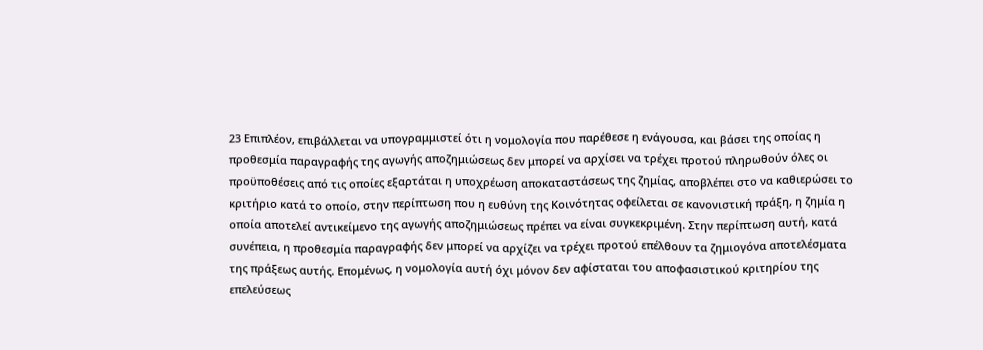23 Επιπλέον, επιβάλλεται να υπογραμμιστεί ότι η νομολογία που παρέθεσε η ενάγουσα, και βάσει της οποίας η προθεσμία παραγραφής της αγωγής αποζημιώσεως δεν μπορεί να αρχίσει να τρέχει προτού πληρωθούν όλες οι προϋποθέσεις από τις οποίες εξαρτάται η υποχρέωση αποκαταστάσεως της ζημίας, αποβλέπει στο να καθιερώσει το κριτήριο κατά το οποίο, στην περίπτωση που η ευθύνη της Κοινότητας οφείλεται σε κανονιστική πράξη, η ζημία η οποία αποτελεί αντικείμενο της αγωγής αποζημιώσεως πρέπει να είναι συγκεκριμένη. Στην περίπτωση αυτή, κατά συνέπεια, η προθεσμία παραγραφής δεν μπορεί να αρχίζει να τρέχει προτού επέλθουν τα ζημιογόνα αποτελέσματα της πράξεως αυτής. Επομένως, η νομολογία αυτή όχι μόνον δεν αφίσταται του αποφασιστικού κριτηρίου της επελεύσεως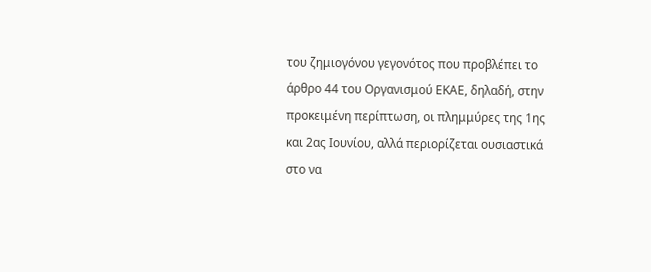του ζημιογόνου γεγονότος που προβλέπει το άρθρο 44 του Οργανισμού ΕΚΑΕ, δηλαδή, στην προκειμένη περίπτωση, οι πλημμύρες της 1ης και 2ας Ιουνίου, αλλά περιορίζεται ουσιαστικά στο να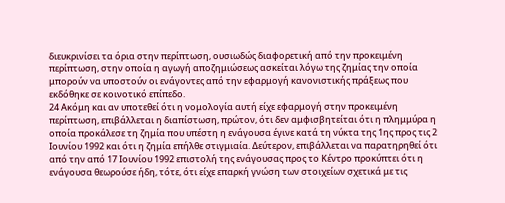διευκρινίσει τα όρια στην περίπτωση, ουσιωδώς διαφορετική από την προκειμένη περίπτωση, στην οποία η αγωγή αποζημιώσεως ασκείται λόγω της ζημίας την οποία μπορούν να υποστούν οι ενάγοντες από την εφαρμογή κανονιστικής πράξεως που εκδόθηκε σε κοινοτικό επίπεδο.
24 Ακόμη και αν υποτεθεί ότι η νομολογία αυτή είχε εφαρμογή στην προκειμένη περίπτωση, επιβάλλεται η διαπίστωση, πρώτον, ότι δεν αμφισβητείται ότι η πλημμύρα η οποία προκάλεσε τη ζημία που υπέστη η ενάγουσα έγινε κατά τη νύκτα της 1ης προς τις 2 Ιουνίου 1992 και ότι η ζημία επήλθε στιγμιαία. Δεύτερον, επιβάλλεται να παρατηρηθεί ότι από την από 17 Ιουνίου 1992 επιστολή της ενάγουσας προς το Κέντρο προκύπτει ότι η ενάγουσα θεωρούσε ήδη, τότε, ότι είχε επαρκή γνώση των στοιχείων σχετικά με τις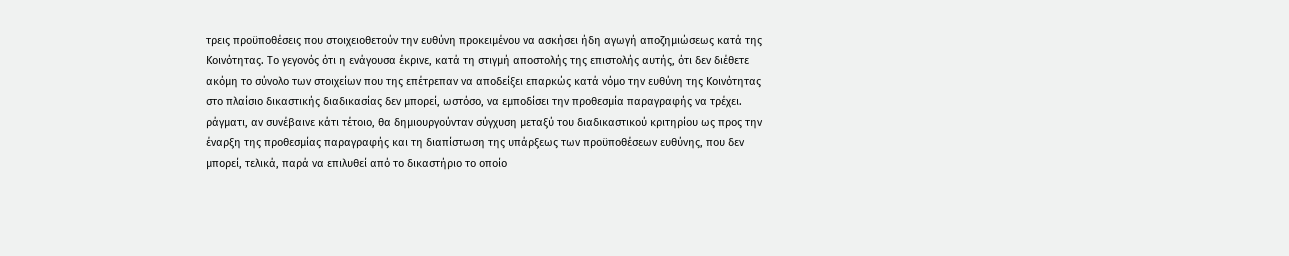τρεις προϋποθέσεις που στοιχειοθετούν την ευθύνη προκειμένου να ασκήσει ήδη αγωγή αποζημιώσεως κατά της Κοινότητας. Το γεγονός ότι η ενάγουσα έκρινε, κατά τη στιγμή αποστολής της επιστολής αυτής, ότι δεν διέθετε ακόμη το σύνολο των στοιχείων που της επέτρεπαν να αποδείξει επαρκώς κατά νόμο την ευθύνη της Κοινότητας στο πλαίσιο δικαστικής διαδικασίας δεν μπορεί, ωστόσο, να εμποδίσει την προθεσμία παραγραφής να τρέχει. ράγματι, αν συνέβαινε κάτι τέτοιο, θα δημιουργούνταν σύγχυση μεταξύ του διαδικαστικού κριτηρίου ως προς την έναρξη της προθεσμίας παραγραφής και τη διαπίστωση της υπάρξεως των προϋποθέσεων ευθύνης, που δεν μπορεί, τελικά, παρά να επιλυθεί από το δικαστήριο το οποίο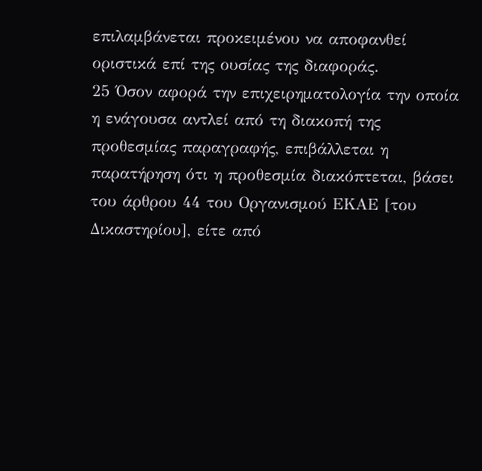επιλαμβάνεται προκειμένου να αποφανθεί οριστικά επί της ουσίας της διαφοράς.
25 Όσον αφορά την επιχειρηματολογία την οποία η ενάγουσα αντλεί από τη διακοπή της προθεσμίας παραγραφής, επιβάλλεται η παρατήρηση ότι η προθεσμία διακόπτεται, βάσει του άρθρου 44 του Οργανισμού ΕΚΑΕ [του Δικαστηρίου], είτε από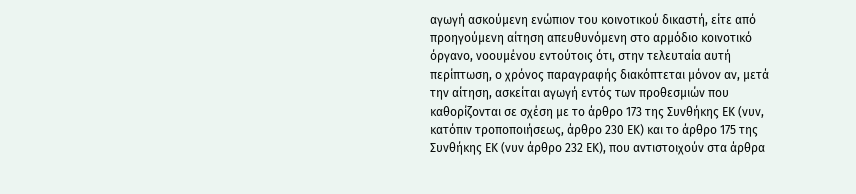αγωγή ασκούμενη ενώπιον του κοινοτικού δικαστή, είτε από προηγούμενη αίτηση απευθυνόμενη στο αρμόδιο κοινοτικό όργανο, νοουμένου εντούτοις ότι, στην τελευταία αυτή περίπτωση, ο χρόνος παραγραφής διακόπτεται μόνον αν, μετά την αίτηση, ασκείται αγωγή εντός των προθεσμιών που καθορίζονται σε σχέση με το άρθρο 173 της Συνθήκης ΕΚ (νυν, κατόπιν τροποποιήσεως, άρθρο 230 ΕΚ) και το άρθρο 175 της Συνθήκης ΕΚ (νυν άρθρο 232 ΕΚ), που αντιστοιχούν στα άρθρα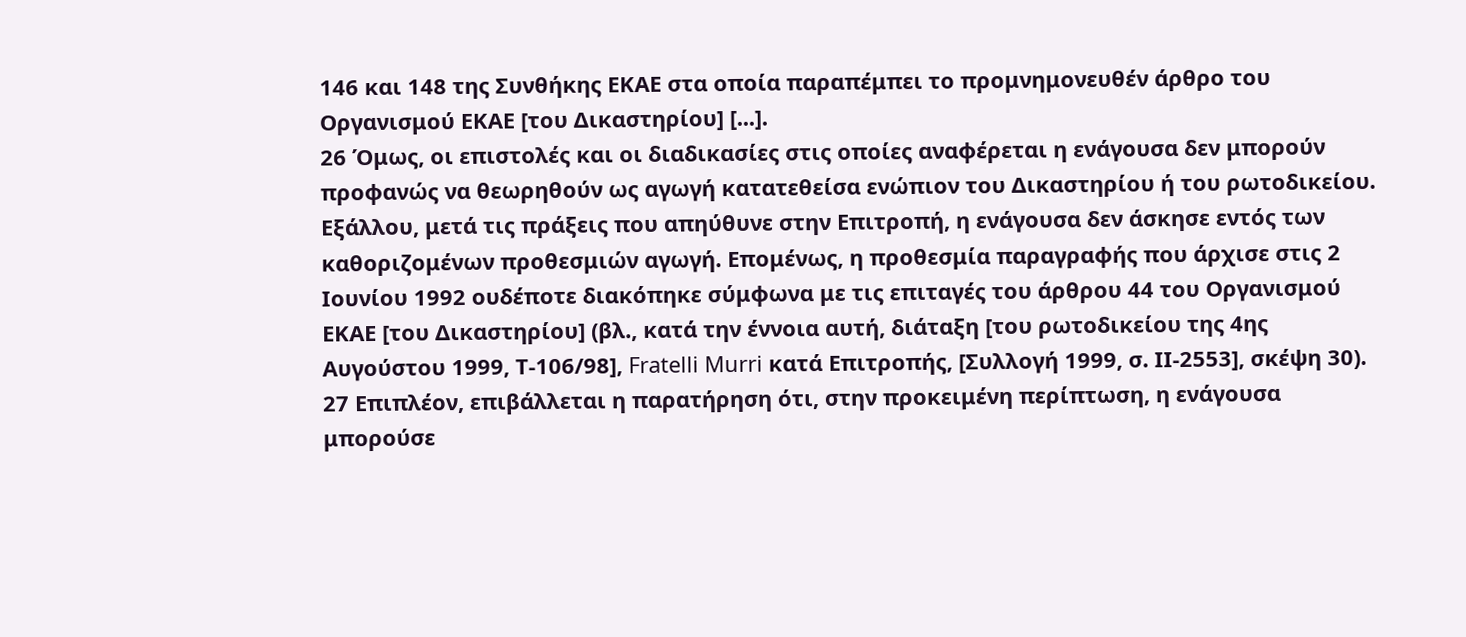146 και 148 της Συνθήκης ΕΚΑΕ στα οποία παραπέμπει το προμνημονευθέν άρθρο του Οργανισμού ΕΚΑΕ [του Δικαστηρίου] [...].
26 Όμως, οι επιστολές και οι διαδικασίες στις οποίες αναφέρεται η ενάγουσα δεν μπορούν προφανώς να θεωρηθούν ως αγωγή κατατεθείσα ενώπιον του Δικαστηρίου ή του ρωτοδικείου. Εξάλλου, μετά τις πράξεις που απηύθυνε στην Επιτροπή, η ενάγουσα δεν άσκησε εντός των καθοριζομένων προθεσμιών αγωγή. Επομένως, η προθεσμία παραγραφής που άρχισε στις 2 Ιουνίου 1992 ουδέποτε διακόπηκε σύμφωνα με τις επιταγές του άρθρου 44 του Οργανισμού ΕΚΑΕ [του Δικαστηρίου] (βλ., κατά την έννοια αυτή, διάταξη [του ρωτοδικείου της 4ης Αυγούστου 1999, Τ-106/98], Fratelli Murri κατά Επιτροπής, [Συλλογή 1999, σ. ΙΙ-2553], σκέψη 30).
27 Επιπλέον, επιβάλλεται η παρατήρηση ότι, στην προκειμένη περίπτωση, η ενάγουσα μπορούσε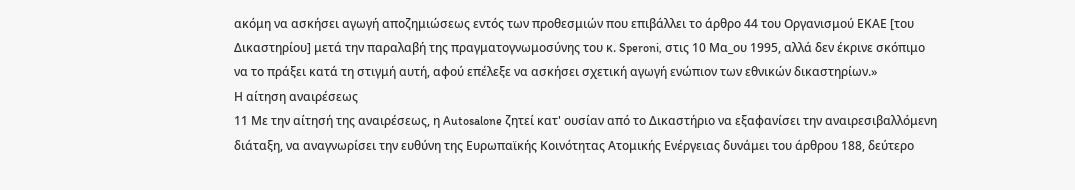ακόμη να ασκήσει αγωγή αποζημιώσεως εντός των προθεσμιών που επιβάλλει το άρθρο 44 του Οργανισμού ΕΚΑΕ [του Δικαστηρίου] μετά την παραλαβή της πραγματογνωμοσύνης του κ. Speroni, στις 10 Μα_ου 1995, αλλά δεν έκρινε σκόπιμο να το πράξει κατά τη στιγμή αυτή, αφού επέλεξε να ασκήσει σχετική αγωγή ενώπιον των εθνικών δικαστηρίων.»
Η αίτηση αναιρέσεως
11 Με την αίτησή της αναιρέσεως, η Autosalone ζητεί κατ' ουσίαν από το Δικαστήριο να εξαφανίσει την αναιρεσιβαλλόμενη διάταξη, να αναγνωρίσει την ευθύνη της Ευρωπαϊκής Κοινότητας Ατομικής Ενέργειας δυνάμει του άρθρου 188, δεύτερο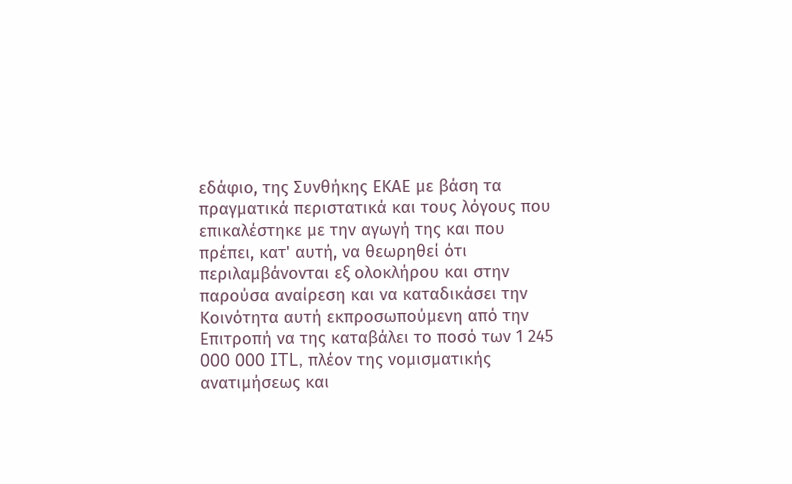εδάφιο, της Συνθήκης ΕΚΑΕ με βάση τα πραγματικά περιστατικά και τους λόγους που επικαλέστηκε με την αγωγή της και που πρέπει, κατ' αυτή, να θεωρηθεί ότι περιλαμβάνονται εξ ολοκλήρου και στην παρούσα αναίρεση και να καταδικάσει την Κοινότητα αυτή εκπροσωπούμενη από την Επιτροπή να της καταβάλει το ποσό των 1 245 000 000 ITL, πλέον της νομισματικής ανατιμήσεως και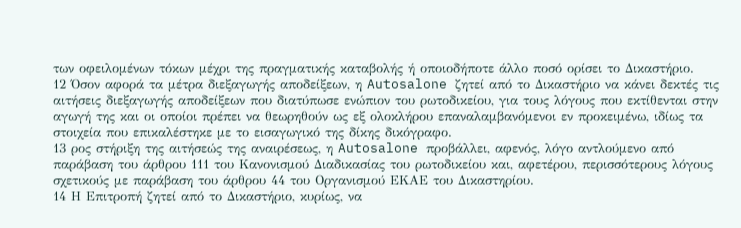των οφειλομένων τόκων μέχρι της πραγματικής καταβολής ή οποιοδήποτε άλλο ποσό ορίσει το Δικαστήριο.
12 Όσον αφορά τα μέτρα διεξαγωγής αποδείξεων, η Autosalone ζητεί από το Δικαστήριο να κάνει δεκτές τις αιτήσεις διεξαγωγής αποδείξεων που διατύπωσε ενώπιον του ρωτοδικείου, για τους λόγους που εκτίθενται στην αγωγή της και οι οποίοι πρέπει να θεωρηθούν ως εξ ολοκλήρου επαναλαμβανόμενοι εν προκειμένω, ιδίως τα στοιχεία που επικαλέστηκε με το εισαγωγικό της δίκης δικόγραφο.
13 ρος στήριξη της αιτήσεώς της αναιρέσεως, η Autosalone προβάλλει, αφενός, λόγο αντλούμενο από παράβαση του άρθρου 111 του Κανονισμού Διαδικασίας του ρωτοδικείου και, αφετέρου, περισσότερους λόγους σχετικούς με παράβαση του άρθρου 44 του Οργανισμού ΕΚΑΕ του Δικαστηρίου.
14 Η Επιτροπή ζητεί από το Δικαστήριο, κυρίως, να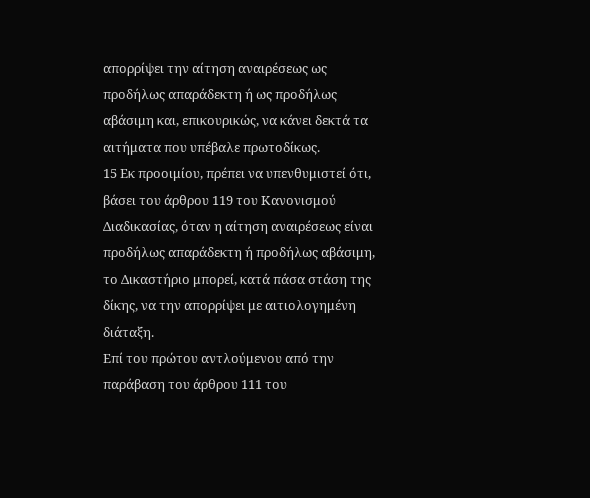απορρίψει την αίτηση αναιρέσεως ως προδήλως απαράδεκτη ή ως προδήλως αβάσιμη και, επικουρικώς, να κάνει δεκτά τα αιτήματα που υπέβαλε πρωτοδίκως.
15 Εκ προοιμίου, πρέπει να υπενθυμιστεί ότι, βάσει του άρθρου 119 του Κανονισμού Διαδικασίας, όταν η αίτηση αναιρέσεως είναι προδήλως απαράδεκτη ή προδήλως αβάσιμη, το Δικαστήριο μπορεί, κατά πάσα στάση της δίκης, να την απορρίψει με αιτιολογημένη διάταξη.
Επί του πρώτου αντλούμενου από την παράβαση του άρθρου 111 του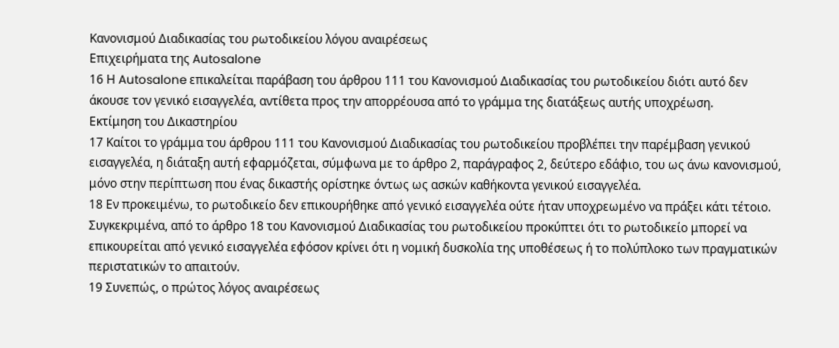Κανονισμού Διαδικασίας του ρωτοδικείου λόγου αναιρέσεως
Επιχειρήματα της Autosalone
16 Η Autosalone επικαλείται παράβαση του άρθρου 111 του Κανονισμού Διαδικασίας του ρωτοδικείου διότι αυτό δεν άκουσε τον γενικό εισαγγελέα, αντίθετα προς την απορρέουσα από το γράμμα της διατάξεως αυτής υποχρέωση.
Εκτίμηση του Δικαστηρίου
17 Καίτοι το γράμμα του άρθρου 111 του Κανονισμού Διαδικασίας του ρωτοδικείου προβλέπει την παρέμβαση γενικού εισαγγελέα, η διάταξη αυτή εφαρμόζεται, σύμφωνα με το άρθρο 2, παράγραφος 2, δεύτερο εδάφιο, του ως άνω κανονισμού, μόνο στην περίπτωση που ένας δικαστής ορίστηκε όντως ως ασκών καθήκοντα γενικού εισαγγελέα.
18 Εν προκειμένω, το ρωτοδικείο δεν επικουρήθηκε από γενικό εισαγγελέα ούτε ήταν υποχρεωμένο να πράξει κάτι τέτοιο. Συγκεκριμένα, από το άρθρο 18 του Κανονισμού Διαδικασίας του ρωτοδικείου προκύπτει ότι το ρωτοδικείο μπορεί να επικουρείται από γενικό εισαγγελέα εφόσον κρίνει ότι η νομική δυσκολία της υποθέσεως ή το πολύπλοκο των πραγματικών περιστατικών το απαιτούν.
19 Συνεπώς, ο πρώτος λόγος αναιρέσεως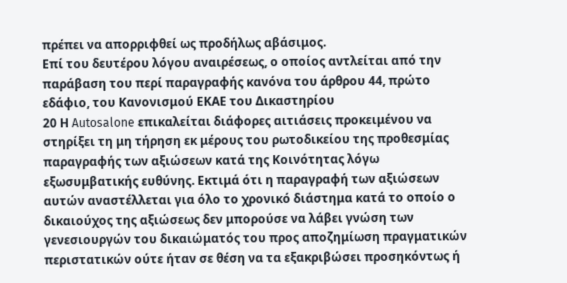πρέπει να απορριφθεί ως προδήλως αβάσιμος.
Επί του δευτέρου λόγου αναιρέσεως, ο οποίος αντλείται από την παράβαση του περί παραγραφής κανόνα του άρθρου 44, πρώτο εδάφιο, του Κανονισμού ΕΚΑΕ του Δικαστηρίου
20 Η Autosalone επικαλείται διάφορες αιτιάσεις προκειμένου να στηρίξει τη μη τήρηση εκ μέρους του ρωτοδικείου της προθεσμίας παραγραφής των αξιώσεων κατά της Κοινότητας λόγω εξωσυμβατικής ευθύνης. Εκτιμά ότι η παραγραφή των αξιώσεων αυτών αναστέλλεται για όλο το χρονικό διάστημα κατά το οποίο ο δικαιούχος της αξιώσεως δεν μπορούσε να λάβει γνώση των γενεσιουργών του δικαιώματός του προς αποζημίωση πραγματικών περιστατικών ούτε ήταν σε θέση να τα εξακριβώσει προσηκόντως ή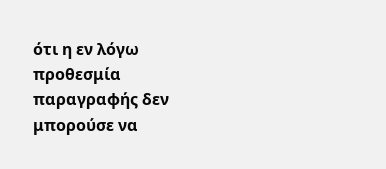ότι η εν λόγω προθεσμία παραγραφής δεν μπορούσε να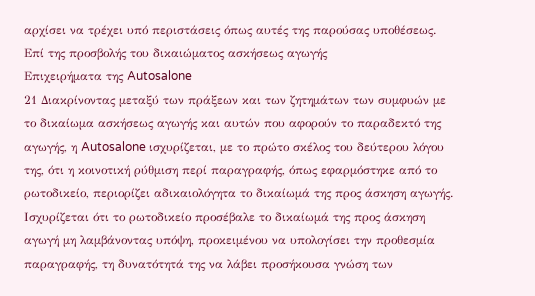αρχίσει να τρέχει υπό περιστάσεις όπως αυτές της παρούσας υποθέσεως.
Επί της προσβολής του δικαιώματος ασκήσεως αγωγής
Επιχειρήματα της Autosalone
21 Διακρίνοντας μεταξύ των πράξεων και των ζητημάτων των συμφυών με το δικαίωμα ασκήσεως αγωγής και αυτών που αφορούν το παραδεκτό της αγωγής, η Autosalone ισχυρίζεται, με το πρώτο σκέλος του δεύτερου λόγου της, ότι η κοινοτική ρύθμιση περί παραγραφής, όπως εφαρμόστηκε από το ρωτοδικείο, περιορίζει αδικαιολόγητα το δικαίωμά της προς άσκηση αγωγής. Ισχυρίζεται ότι το ρωτοδικείο προσέβαλε το δικαίωμά της προς άσκηση αγωγή μη λαμβάνοντας υπόψη, προκειμένου να υπολογίσει την προθεσμία παραγραφής, τη δυνατότητά της να λάβει προσήκουσα γνώση των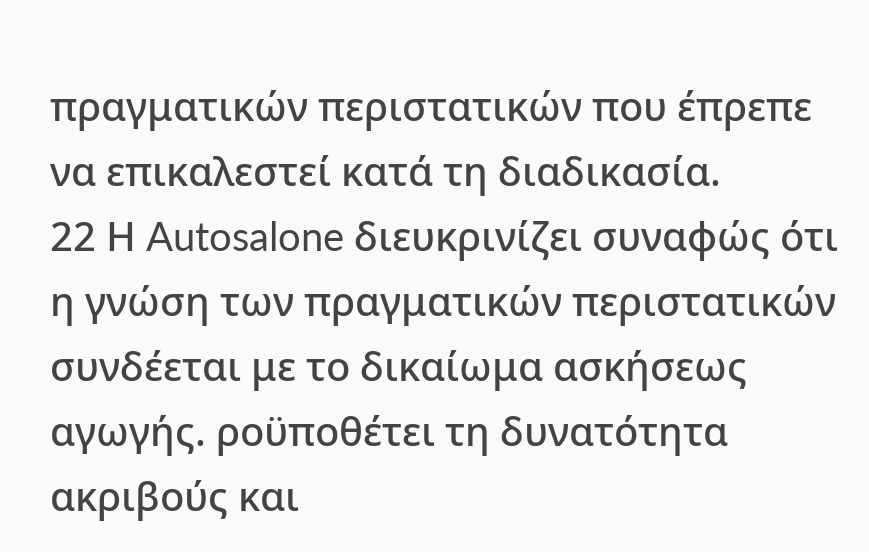πραγματικών περιστατικών που έπρεπε να επικαλεστεί κατά τη διαδικασία.
22 Η Autosalone διευκρινίζει συναφώς ότι η γνώση των πραγματικών περιστατικών συνδέεται με το δικαίωμα ασκήσεως αγωγής. ροϋποθέτει τη δυνατότητα ακριβούς και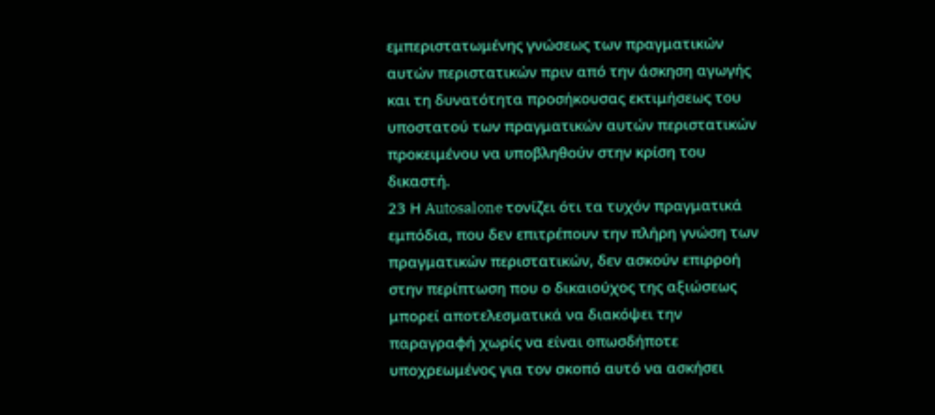εμπεριστατωμένης γνώσεως των πραγματικών αυτών περιστατικών πριν από την άσκηση αγωγής και τη δυνατότητα προσήκουσας εκτιμήσεως του υποστατού των πραγματικών αυτών περιστατικών προκειμένου να υποβληθούν στην κρίση του δικαστή.
23 Η Autosalone τονίζει ότι τα τυχόν πραγματικά εμπόδια, που δεν επιτρέπουν την πλήρη γνώση των πραγματικών περιστατικών, δεν ασκούν επιρροή στην περίπτωση που ο δικαιούχος της αξιώσεως μπορεί αποτελεσματικά να διακόψει την παραγραφή χωρίς να είναι οπωσδήποτε υποχρεωμένος για τον σκοπό αυτό να ασκήσει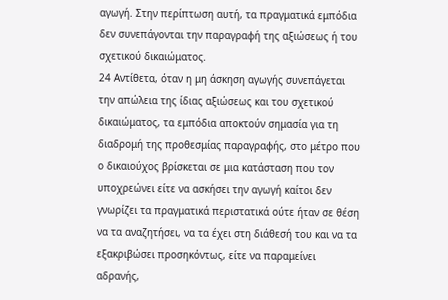αγωγή. Στην περίπτωση αυτή, τα πραγματικά εμπόδια δεν συνεπάγονται την παραγραφή της αξιώσεως ή του σχετικού δικαιώματος.
24 Αντίθετα, όταν η μη άσκηση αγωγής συνεπάγεται την απώλεια της ίδιας αξιώσεως και του σχετικού δικαιώματος, τα εμπόδια αποκτούν σημασία για τη διαδρομή της προθεσμίας παραγραφής, στο μέτρο που ο δικαιούχος βρίσκεται σε μια κατάσταση που τον υποχρεώνει είτε να ασκήσει την αγωγή καίτοι δεν γνωρίζει τα πραγματικά περιστατικά ούτε ήταν σε θέση να τα αναζητήσει, να τα έχει στη διάθεσή του και να τα εξακριβώσει προσηκόντως, είτε να παραμείνει αδρανής,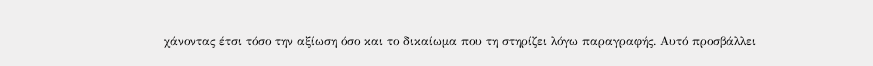χάνοντας έτσι τόσο την αξίωση όσο και το δικαίωμα που τη στηρίζει λόγω παραγραφής. Αυτό προσβάλλει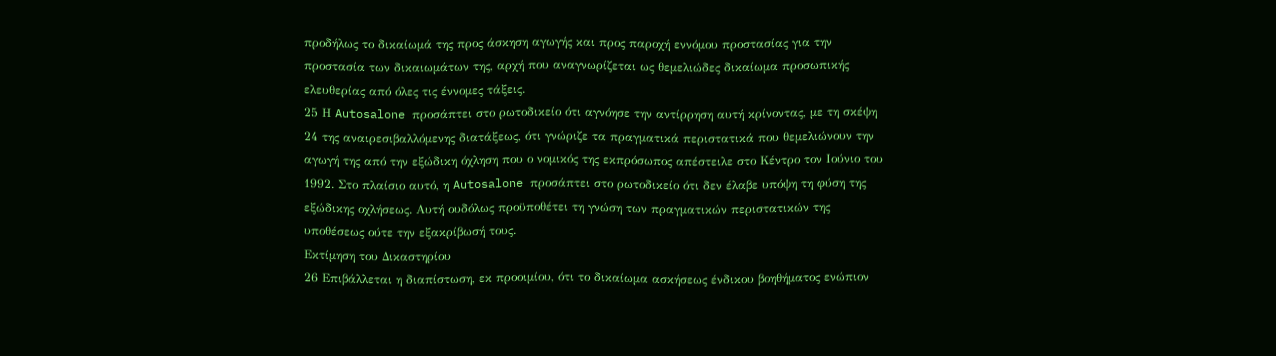προδήλως το δικαίωμά της προς άσκηση αγωγής και προς παροχή εννόμου προστασίας για την προστασία των δικαιωμάτων της, αρχή που αναγνωρίζεται ως θεμελιώδες δικαίωμα προσωπικής ελευθερίας από όλες τις έννομες τάξεις.
25 Η Autosalone προσάπτει στο ρωτοδικείο ότι αγνόησε την αντίρρηση αυτή κρίνοντας, με τη σκέψη 24 της αναιρεσιβαλλόμενης διατάξεως, ότι γνώριζε τα πραγματικά περιστατικά που θεμελιώνουν την αγωγή της από την εξώδικη όχληση που ο νομικός της εκπρόσωπος απέστειλε στο Κέντρο τον Ιούνιο του 1992. Στο πλαίσιο αυτό, η Autosalone προσάπτει στο ρωτοδικείο ότι δεν έλαβε υπόψη τη φύση της εξώδικης οχλήσεως. Αυτή ουδόλως προϋποθέτει τη γνώση των πραγματικών περιστατικών της υποθέσεως ούτε την εξακρίβωσή τους.
Εκτίμηση του Δικαστηρίου
26 Επιβάλλεται η διαπίστωση, εκ προοιμίου, ότι το δικαίωμα ασκήσεως ένδικου βοηθήματος ενώπιον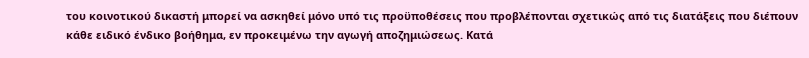του κοινοτικού δικαστή μπορεί να ασκηθεί μόνο υπό τις προϋποθέσεις που προβλέπονται σχετικώς από τις διατάξεις που διέπουν κάθε ειδικό ένδικο βοήθημα, εν προκειμένω την αγωγή αποζημιώσεως. Κατά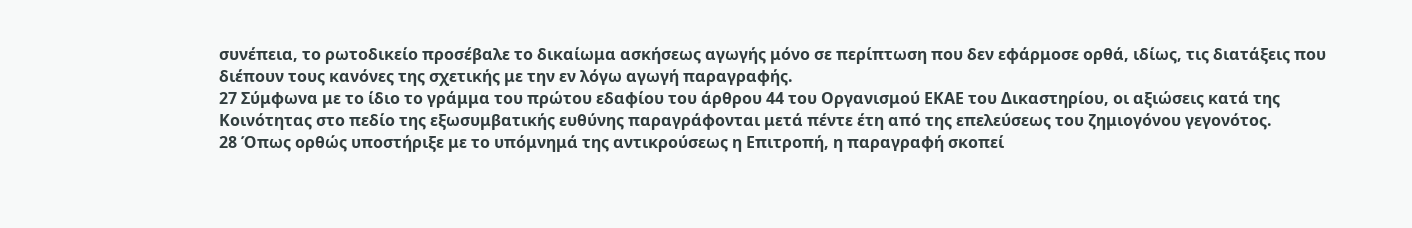συνέπεια, το ρωτοδικείο προσέβαλε το δικαίωμα ασκήσεως αγωγής μόνο σε περίπτωση που δεν εφάρμοσε ορθά, ιδίως, τις διατάξεις που διέπουν τους κανόνες της σχετικής με την εν λόγω αγωγή παραγραφής.
27 Σύμφωνα με το ίδιο το γράμμα του πρώτου εδαφίου του άρθρου 44 του Οργανισμού ΕΚΑΕ του Δικαστηρίου, οι αξιώσεις κατά της Κοινότητας στο πεδίο της εξωσυμβατικής ευθύνης παραγράφονται μετά πέντε έτη από της επελεύσεως του ζημιογόνου γεγονότος.
28 Όπως ορθώς υποστήριξε με το υπόμνημά της αντικρούσεως η Επιτροπή, η παραγραφή σκοπεί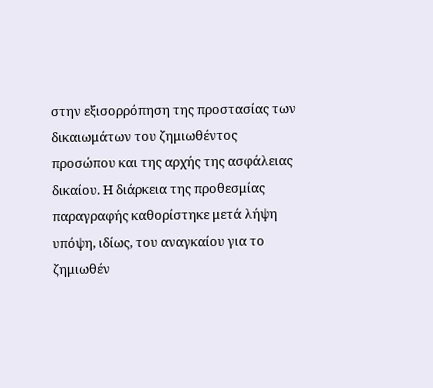στην εξισορρόπηση της προστασίας των δικαιωμάτων του ζημιωθέντος προσώπου και της αρχής της ασφάλειας δικαίου. Η διάρκεια της προθεσμίας παραγραφής καθορίστηκε μετά λήψη υπόψη, ιδίως, του αναγκαίου για το ζημιωθέν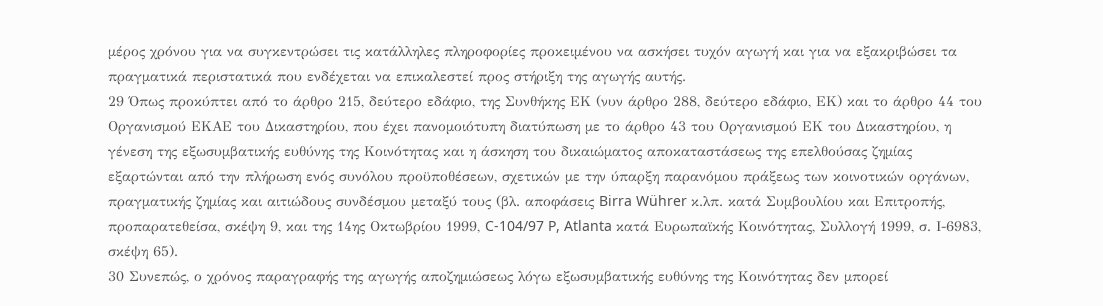μέρος χρόνου για να συγκεντρώσει τις κατάλληλες πληροφορίες προκειμένου να ασκήσει τυχόν αγωγή και για να εξακριβώσει τα πραγματικά περιστατικά που ενδέχεται να επικαλεστεί προς στήριξη της αγωγής αυτής.
29 Όπως προκύπτει από το άρθρο 215, δεύτερο εδάφιο, της Συνθήκης ΕΚ (νυν άρθρο 288, δεύτερο εδάφιο, ΕΚ) και το άρθρο 44 του Οργανισμού ΕΚΑΕ του Δικαστηρίου, που έχει πανομοιότυπη διατύπωση με το άρθρο 43 του Οργανισμού ΕΚ του Δικαστηρίου, η γένεση της εξωσυμβατικής ευθύνης της Κοινότητας και η άσκηση του δικαιώματος αποκαταστάσεως της επελθούσας ζημίας εξαρτώνται από την πλήρωση ενός συνόλου προϋποθέσεων, σχετικών με την ύπαρξη παρανόμου πράξεως των κοινοτικών οργάνων, πραγματικής ζημίας και αιτιώδους συνδέσμου μεταξύ τους (βλ. αποφάσεις Birra Wührer κ.λπ. κατά Συμβουλίου και Επιτροπής, προπαρατεθείσα, σκέψη 9, και της 14ης Οκτωβρίου 1999, C-104/97 P, Atlanta κατά Ευρωπαϊκής Κοινότητας, Συλλογή 1999, σ. Ι-6983, σκέψη 65).
30 Συνεπώς, ο χρόνος παραγραφής της αγωγής αποζημιώσεως λόγω εξωσυμβατικής ευθύνης της Κοινότητας δεν μπορεί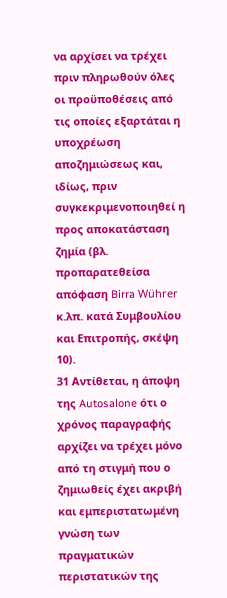να αρχίσει να τρέχει πριν πληρωθούν όλες οι προϋποθέσεις από τις οποίες εξαρτάται η υποχρέωση αποζημιώσεως και, ιδίως, πριν συγκεκριμενοποιηθεί η προς αποκατάσταση ζημία (βλ. προπαρατεθείσα απόφαση Birra Wührer κ.λπ. κατά Συμβουλίου και Επιτροπής, σκέψη 10).
31 Αντίθεται, η άποψη της Autosalone ότι ο χρόνος παραγραφής αρχίζει να τρέχει μόνο από τη στιγμή που ο ζημιωθείς έχει ακριβή και εμπεριστατωμένη γνώση των πραγματικών περιστατικών της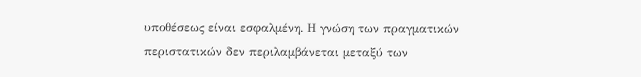υποθέσεως είναι εσφαλμένη. Η γνώση των πραγματικών περιστατικών δεν περιλαμβάνεται μεταξύ των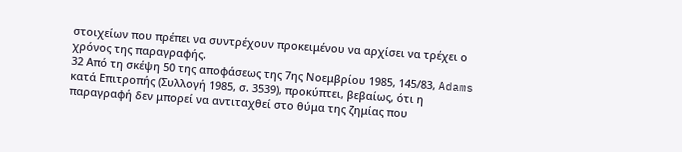στοιχείων που πρέπει να συντρέχουν προκειμένου να αρχίσει να τρέχει ο χρόνος της παραγραφής.
32 Από τη σκέψη 50 της αποφάσεως της 7ης Νοεμβρίου 1985, 145/83, Adams κατά Επιτροπής (Συλλογή 1985, σ. 3539), προκύπτει, βεβαίως, ότι η παραγραφή δεν μπορεί να αντιταχθεί στο θύμα της ζημίας που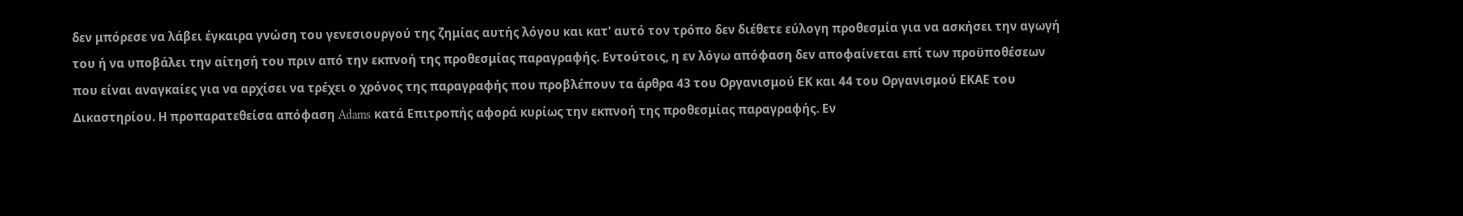δεν μπόρεσε να λάβει έγκαιρα γνώση του γενεσιουργού της ζημίας αυτής λόγου και κατ' αυτό τον τρόπο δεν διέθετε εύλογη προθεσμία για να ασκήσει την αγωγή του ή να υποβάλει την αίτησή του πριν από την εκπνοή της προθεσμίας παραγραφής. Εντούτοις, η εν λόγω απόφαση δεν αποφαίνεται επί των προϋποθέσεων που είναι αναγκαίες για να αρχίσει να τρέχει ο χρόνος της παραγραφής που προβλέπουν τα άρθρα 43 του Οργανισμού ΕΚ και 44 του Οργανισμού ΕΚΑΕ του Δικαστηρίου. Η προπαρατεθείσα απόφαση Adams κατά Επιτροπής αφορά κυρίως την εκπνοή της προθεσμίας παραγραφής. Εν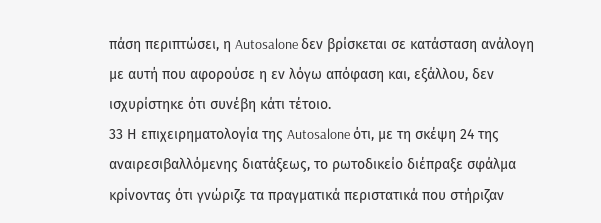πάση περιπτώσει, η Autosalone δεν βρίσκεται σε κατάσταση ανάλογη με αυτή που αφορούσε η εν λόγω απόφαση και, εξάλλου, δεν ισχυρίστηκε ότι συνέβη κάτι τέτοιο.
33 Η επιχειρηματολογία της Autosalone ότι, με τη σκέψη 24 της αναιρεσιβαλλόμενης διατάξεως, το ρωτοδικείο διέπραξε σφάλμα κρίνοντας ότι γνώριζε τα πραγματικά περιστατικά που στήριζαν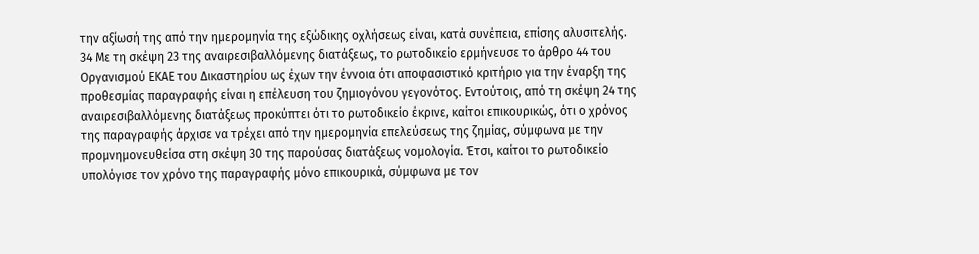την αξίωσή της από την ημερομηνία της εξώδικης οχλήσεως είναι, κατά συνέπεια, επίσης αλυσιτελής.
34 Με τη σκέψη 23 της αναιρεσιβαλλόμενης διατάξεως, το ρωτοδικείο ερμήνευσε το άρθρο 44 του Οργανισμού ΕΚΑΕ του Δικαστηρίου ως έχων την έννοια ότι αποφασιστικό κριτήριο για την έναρξη της προθεσμίας παραγραφής είναι η επέλευση του ζημιογόνου γεγονότος. Εντούτοις, από τη σκέψη 24 της αναιρεσιβαλλόμενης διατάξεως προκύπτει ότι το ρωτοδικείο έκρινε, καίτοι επικουρικώς, ότι ο χρόνος της παραγραφής άρχισε να τρέχει από την ημερομηνία επελεύσεως της ζημίας, σύμφωνα με την προμνημονευθείσα στη σκέψη 30 της παρούσας διατάξεως νομολογία. Έτσι, καίτοι το ρωτοδικείο υπολόγισε τον χρόνο της παραγραφής μόνο επικουρικά, σύμφωνα με τον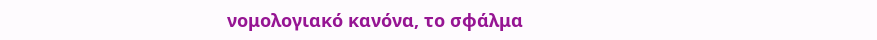νομολογιακό κανόνα, το σφάλμα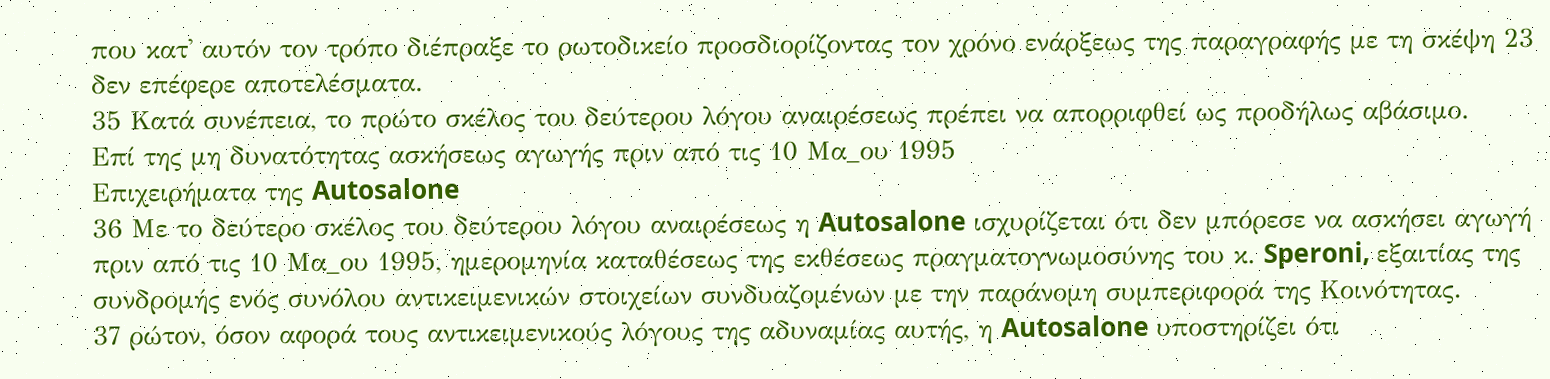που κατ' αυτόν τον τρόπο διέπραξε το ρωτοδικείο προσδιορίζοντας τον χρόνο ενάρξεως της παραγραφής με τη σκέψη 23 δεν επέφερε αποτελέσματα.
35 Κατά συνέπεια, το πρώτο σκέλος του δεύτερου λόγου αναιρέσεως πρέπει να απορριφθεί ως προδήλως αβάσιμο.
Επί της μη δυνατότητας ασκήσεως αγωγής πριν από τις 10 Μα_ου 1995
Επιχειρήματα της Autosalone
36 Με το δεύτερο σκέλος του δεύτερου λόγου αναιρέσεως η Autosalone ισχυρίζεται ότι δεν μπόρεσε να ασκήσει αγωγή πριν από τις 10 Μα_ου 1995, ημερομηνία καταθέσεως της εκθέσεως πραγματογνωμοσύνης του κ. Speroni, εξαιτίας της συνδρομής ενός συνόλου αντικειμενικών στοιχείων συνδυαζομένων με την παράνομη συμπεριφορά της Κοινότητας.
37 ρώτον, όσον αφορά τους αντικειμενικούς λόγους της αδυναμίας αυτής, η Autosalone υποστηρίζει ότι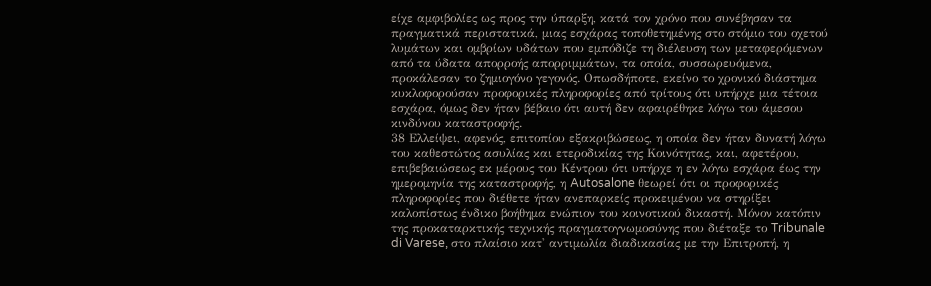είχε αμφιβολίες ως προς την ύπαρξη, κατά τον χρόνο που συνέβησαν τα πραγματικά περιστατικά, μιας εσχάρας τοποθετημένης στο στόμιο του οχετού λυμάτων και ομβρίων υδάτων που εμπόδιζε τη διέλευση των μεταφερόμενων από τα ύδατα απορροής απορριμμάτων, τα οποία, συσσωρευόμενα, προκάλεσαν το ζημιογόνο γεγονός. Οπωσδήποτε, εκείνο το χρονικό διάστημα κυκλοφορούσαν προφορικές πληροφορίες από τρίτους ότι υπήρχε μια τέτοια εσχάρα, όμως δεν ήταν βέβαιο ότι αυτή δεν αφαιρέθηκε λόγω του άμεσου κινδύνου καταστροφής.
38 Ελλείψει, αφενός, επιτοπίου εξακριβώσεως, η οποία δεν ήταν δυνατή λόγω του καθεστώτος ασυλίας και ετεροδικίας της Κοινότητας, και, αφετέρου, επιβεβαιώσεως εκ μέρους του Κέντρου ότι υπήρχε η εν λόγω εσχάρα έως την ημερομηνία της καταστροφής, η Autosalone θεωρεί ότι οι προφορικές πληροφορίες που διέθετε ήταν ανεπαρκείς προκειμένου να στηρίξει καλοπίστως ένδικο βοήθημα ενώπιον του κοινοτικού δικαστή. Μόνον κατόπιν της προκαταρκτικής τεχνικής πραγματογνωμοσύνης που διέταξε το Tribunale di Varese, στο πλαίσιο κατ' αντιμωλία διαδικασίας με την Επιτροπή, η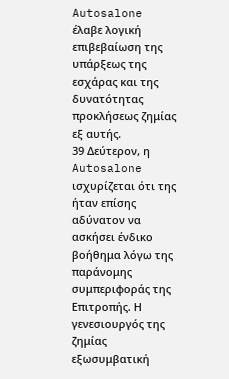Autosalone έλαβε λογική επιβεβαίωση της υπάρξεως της εσχάρας και της δυνατότητας προκλήσεως ζημίας εξ αυτής.
39 Δεύτερον, η Autosalone ισχυρίζεται ότι της ήταν επίσης αδύνατον να ασκήσει ένδικο βοήθημα λόγω της παράνομης συμπεριφοράς της Επιτροπής. Η γενεσιουργός της ζημίας εξωσυμβατική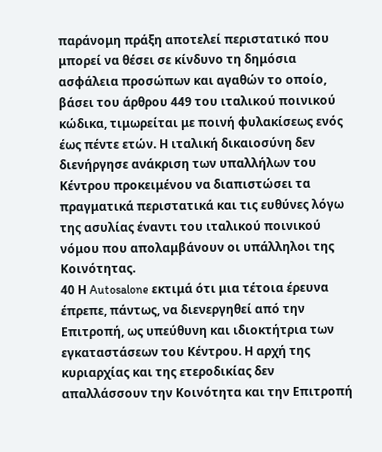παράνομη πράξη αποτελεί περιστατικό που μπορεί να θέσει σε κίνδυνο τη δημόσια ασφάλεια προσώπων και αγαθών το οποίο, βάσει του άρθρου 449 του ιταλικού ποινικού κώδικα, τιμωρείται με ποινή φυλακίσεως ενός έως πέντε ετών. Η ιταλική δικαιοσύνη δεν διενήργησε ανάκριση των υπαλλήλων του Κέντρου προκειμένου να διαπιστώσει τα πραγματικά περιστατικά και τις ευθύνες λόγω της ασυλίας έναντι του ιταλικού ποινικού νόμου που απολαμβάνουν οι υπάλληλοι της Κοινότητας.
40 Η Autosalone εκτιμά ότι μια τέτοια έρευνα έπρεπε, πάντως, να διενεργηθεί από την Επιτροπή, ως υπεύθυνη και ιδιοκτήτρια των εγκαταστάσεων του Κέντρου. Η αρχή της κυριαρχίας και της ετεροδικίας δεν απαλλάσσουν την Κοινότητα και την Επιτροπή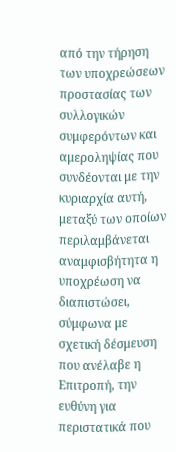από την τήρηση των υποχρεώσεων προστασίας των συλλογικών συμφερόντων και αμεροληψίας που συνδέονται με την κυριαρχία αυτή, μεταξύ των οποίων περιλαμβάνεται αναμφισβήτητα η υποχρέωση να διαπιστώσει, σύμφωνα με σχετική δέσμευση που ανέλαβε η Επιτροπή, την ευθύνη για περιστατικά που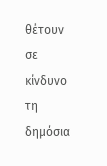θέτουν σε κίνδυνο τη δημόσια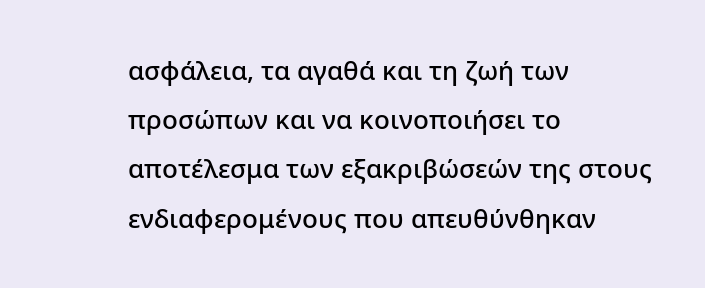ασφάλεια, τα αγαθά και τη ζωή των προσώπων και να κοινοποιήσει το αποτέλεσμα των εξακριβώσεών της στους ενδιαφερομένους που απευθύνθηκαν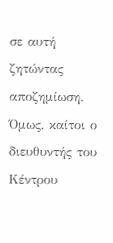σε αυτή ζητώντας αποζημίωση. Όμως, καίτοι ο διευθυντής του Κέντρου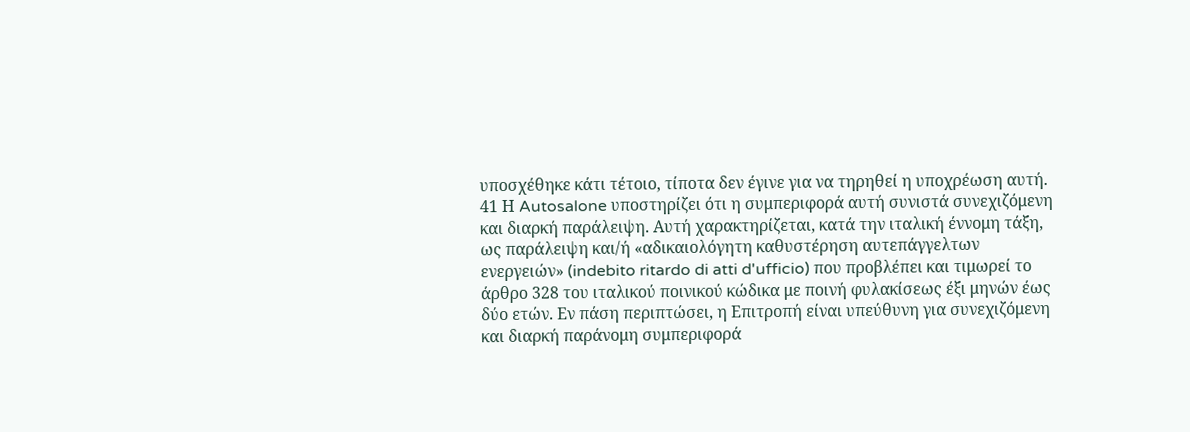υποσχέθηκε κάτι τέτοιο, τίποτα δεν έγινε για να τηρηθεί η υποχρέωση αυτή.
41 Η Autosalone υποστηρίζει ότι η συμπεριφορά αυτή συνιστά συνεχιζόμενη και διαρκή παράλειψη. Αυτή χαρακτηρίζεται, κατά την ιταλική έννομη τάξη, ως παράλειψη και/ή «αδικαιολόγητη καθυστέρηση αυτεπάγγελτων ενεργειών» (indebito ritardo di atti d'ufficio) που προβλέπει και τιμωρεί το άρθρο 328 του ιταλικού ποινικού κώδικα με ποινή φυλακίσεως έξι μηνών έως δύο ετών. Εν πάση περιπτώσει, η Επιτροπή είναι υπεύθυνη για συνεχιζόμενη και διαρκή παράνομη συμπεριφορά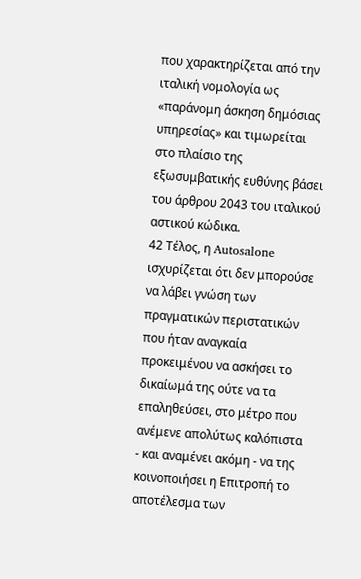που χαρακτηρίζεται από την ιταλική νομολογία ως «παράνομη άσκηση δημόσιας υπηρεσίας» και τιμωρείται στο πλαίσιο της εξωσυμβατικής ευθύνης βάσει του άρθρου 2043 του ιταλικού αστικού κώδικα.
42 Τέλος, η Autosalone ισχυρίζεται ότι δεν μπορούσε να λάβει γνώση των πραγματικών περιστατικών που ήταν αναγκαία προκειμένου να ασκήσει το δικαίωμά της ούτε να τα επαληθεύσει, στο μέτρο που ανέμενε απολύτως καλόπιστα - και αναμένει ακόμη - να της κοινοποιήσει η Επιτροπή το αποτέλεσμα των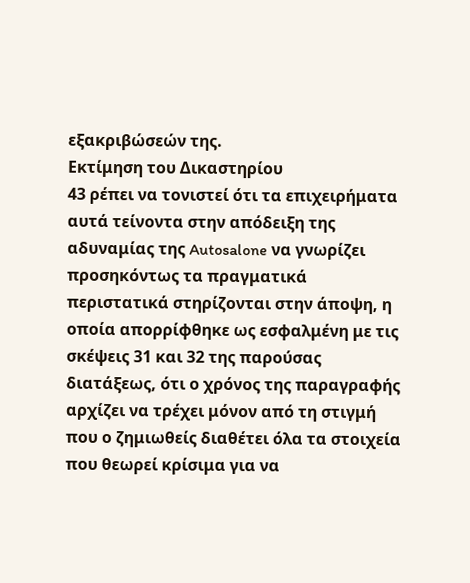εξακριβώσεών της.
Εκτίμηση του Δικαστηρίου
43 ρέπει να τονιστεί ότι τα επιχειρήματα αυτά τείνοντα στην απόδειξη της αδυναμίας της Autosalone να γνωρίζει προσηκόντως τα πραγματικά περιστατικά στηρίζονται στην άποψη, η οποία απορρίφθηκε ως εσφαλμένη με τις σκέψεις 31 και 32 της παρούσας διατάξεως, ότι ο χρόνος της παραγραφής αρχίζει να τρέχει μόνον από τη στιγμή που ο ζημιωθείς διαθέτει όλα τα στοιχεία που θεωρεί κρίσιμα για να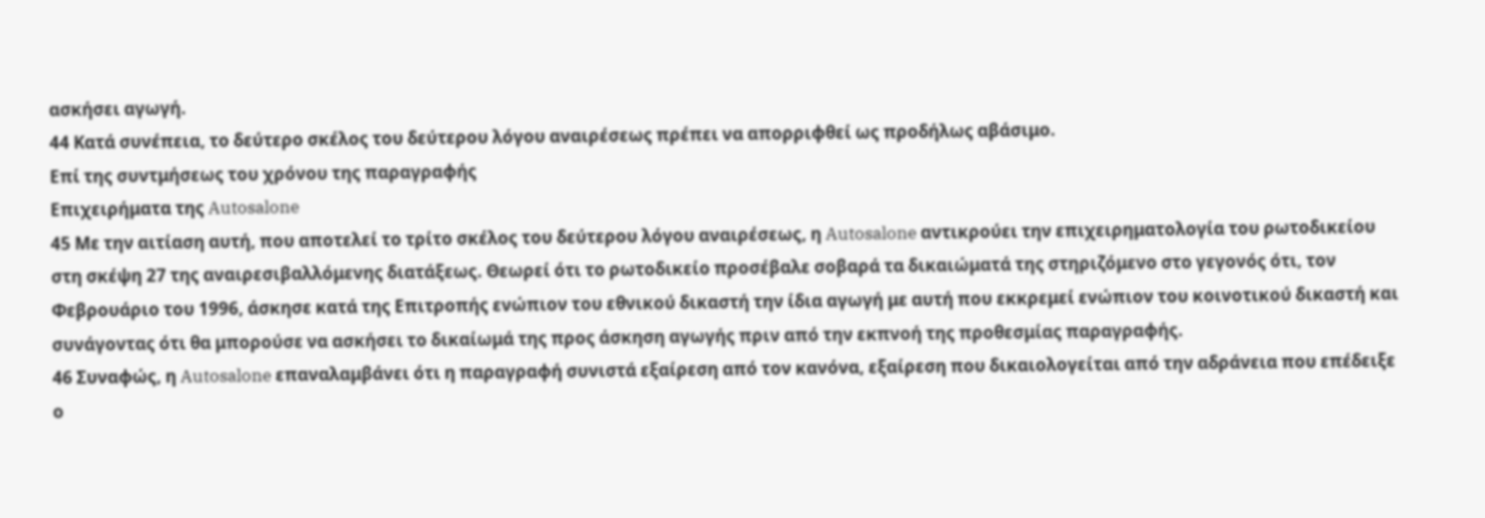ασκήσει αγωγή.
44 Κατά συνέπεια, το δεύτερο σκέλος του δεύτερου λόγου αναιρέσεως πρέπει να απορριφθεί ως προδήλως αβάσιμο.
Επί της συντμήσεως του χρόνου της παραγραφής
Επιχειρήματα της Autosalone
45 Με την αιτίαση αυτή, που αποτελεί το τρίτο σκέλος του δεύτερου λόγου αναιρέσεως, η Autosalone αντικρούει την επιχειρηματολογία του ρωτοδικείου στη σκέψη 27 της αναιρεσιβαλλόμενης διατάξεως. Θεωρεί ότι το ρωτοδικείο προσέβαλε σοβαρά τα δικαιώματά της στηριζόμενο στο γεγονός ότι, τον Φεβρουάριο του 1996, άσκησε κατά της Επιτροπής ενώπιον του εθνικού δικαστή την ίδια αγωγή με αυτή που εκκρεμεί ενώπιον του κοινοτικού δικαστή και συνάγοντας ότι θα μπορούσε να ασκήσει το δικαίωμά της προς άσκηση αγωγής πριν από την εκπνοή της προθεσμίας παραγραφής.
46 Συναφώς, η Autosalone επαναλαμβάνει ότι η παραγραφή συνιστά εξαίρεση από τον κανόνα, εξαίρεση που δικαιολογείται από την αδράνεια που επέδειξε ο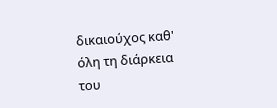δικαιούχος καθ' όλη τη διάρκεια του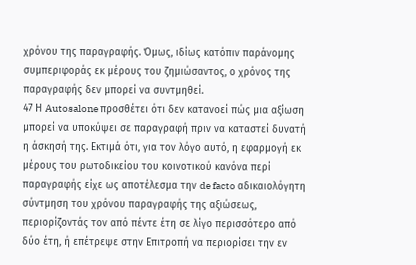χρόνου της παραγραφής. Όμως, ιδίως κατόπιν παράνομης συμπεριφοράς εκ μέρους του ζημιώσαντος, ο χρόνος της παραγραφής δεν μπορεί να συντμηθεί.
47 Η Autosalone προσθέτει ότι δεν κατανοεί πώς μια αξίωση μπορεί να υποκύψει σε παραγραφή πριν να καταστεί δυνατή η άσκησή της. Εκτιμά ότι, για τον λόγο αυτό, η εφαρμογή εκ μέρους του ρωτοδικείου του κοινοτικού κανόνα περί παραγραφής είχε ως αποτέλεσμα την de facto αδικαιολόγητη σύντμηση του χρόνου παραγραφής της αξιώσεως, περιορίζοντάς τον από πέντε έτη σε λίγο περισσότερο από δύο έτη, ή επέτρεψε στην Επιτροπή να περιορίσει την εν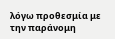λόγω προθεσμία με την παράνομη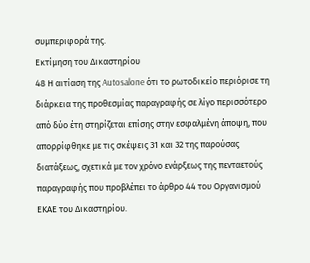συμπεριφορά της.
Εκτίμηση του Δικαστηρίου
48 Η αιτίαση της Autosalone ότι το ρωτοδικείο περιόρισε τη διάρκεια της προθεσμίας παραγραφής σε λίγο περισσότερο από δύο έτη στηρίζεται επίσης στην εσφαλμένη άποψη, που απορρίφθηκε με τις σκέψεις 31 και 32 της παρούσας διατάξεως, σχετικά με τον χρόνο ενάρξεως της πενταετούς παραγραφής που προβλέπει το άρθρο 44 του Οργανισμού ΕΚΑΕ του Δικαστηρίου.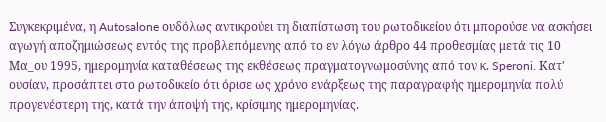Συγκεκριμένα, η Autosalone ουδόλως αντικρούει τη διαπίστωση του ρωτοδικείου ότι μπορούσε να ασκήσει αγωγή αποζημιώσεως εντός της προβλεπόμενης από το εν λόγω άρθρο 44 προθεσμίας μετά τις 10 Μα_ου 1995, ημερομηνία καταθέσεως της εκθέσεως πραγματογνωμοσύνης από τον κ. Speroni. Κατ' ουσίαν, προσάπτει στο ρωτοδικείο ότι όρισε ως χρόνο ενάρξεως της παραγραφής ημερομηνία πολύ προγενέστερη της, κατά την άποψή της, κρίσιμης ημερομηνίας.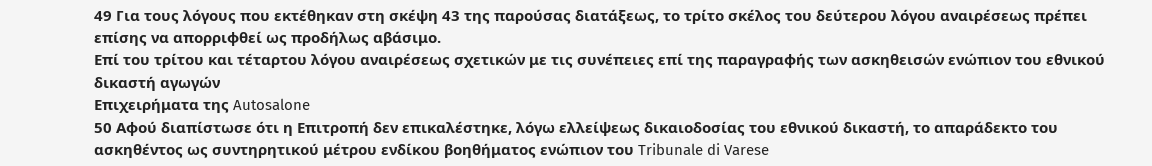49 Για τους λόγους που εκτέθηκαν στη σκέψη 43 της παρούσας διατάξεως, το τρίτο σκέλος του δεύτερου λόγου αναιρέσεως πρέπει επίσης να απορριφθεί ως προδήλως αβάσιμο.
Επί του τρίτου και τέταρτου λόγου αναιρέσεως σχετικών με τις συνέπειες επί της παραγραφής των ασκηθεισών ενώπιον του εθνικού δικαστή αγωγών
Επιχειρήματα της Autosalone
50 Αφού διαπίστωσε ότι η Επιτροπή δεν επικαλέστηκε, λόγω ελλείψεως δικαιοδοσίας του εθνικού δικαστή, το απαράδεκτο του ασκηθέντος ως συντηρητικού μέτρου ενδίκου βοηθήματος ενώπιον του Tribunale di Varese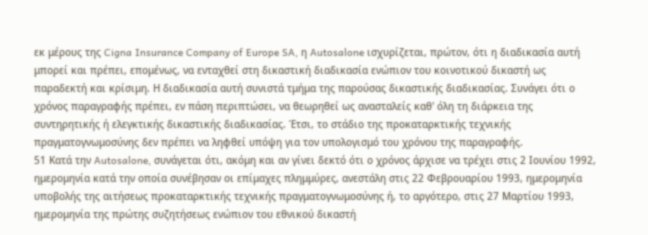εκ μέρους της Cigna Insurance Company of Europe SA, η Autosalone ισχυρίζεται, πρώτον, ότι η διαδικασία αυτή μπορεί και πρέπει, επομένως, να ενταχθεί στη δικαστική διαδικασία ενώπιον του κοινοτικού δικαστή ως παραδεκτή και κρίσιμη. Η διαδικασία αυτή συνιστά τμήμα της παρούσας δικαστικής διαδικασίας. Συνάγει ότι ο χρόνος παραγραφής πρέπει, εν πάση περιπτώσει, να θεωρηθεί ως ανασταλείς καθ' όλη τη διάρκεια της συντηρητικής ή ελεγκτικής δικαστικής διαδικασίας. Έτσι, το στάδιο της προκαταρκτικής τεχνικής πραγματογνωμοσύνης δεν πρέπει να ληφθεί υπόψη για τον υπολογισμό του χρόνου της παραγραφής.
51 Κατά την Autosalone, συνάγεται ότι, ακόμη και αν γίνει δεκτό ότι ο χρόνος άρχισε να τρέχει στις 2 Ιουνίου 1992, ημερομηνία κατά την οποία συνέβησαν οι επίμαχες πλημμύρες, ανεστάλη στις 22 Φεβρουαρίου 1993, ημερομηνία υποβολής της αιτήσεως προκαταρκτικής τεχνικής πραγματογνωμοσύνης ή, το αργότερο, στις 27 Μαρτίου 1993, ημερομηνία της πρώτης συζητήσεως ενώπιον του εθνικού δικαστή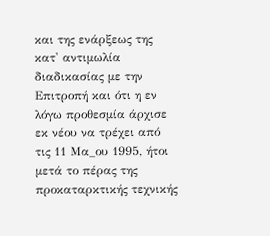και της ενάρξεως της κατ' αντιμωλία διαδικασίας με την Επιτροπή και ότι η εν λόγω προθεσμία άρχισε εκ νέου να τρέχει από τις 11 Μα_ου 1995, ήτοι μετά το πέρας της προκαταρκτικής τεχνικής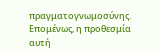πραγματογνωμοσύνης. Επομένως, η προθεσμία αυτή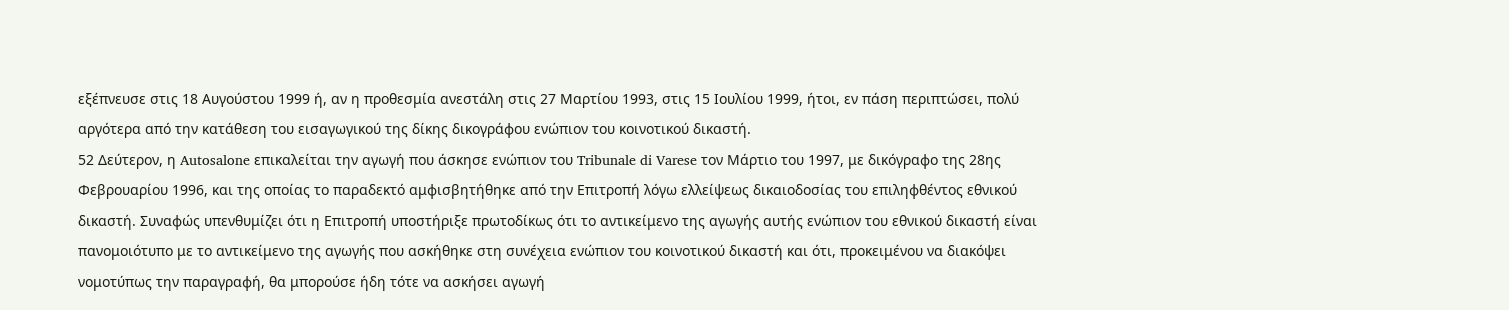εξέπνευσε στις 18 Αυγούστου 1999 ή, αν η προθεσμία ανεστάλη στις 27 Μαρτίου 1993, στις 15 Ιουλίου 1999, ήτοι, εν πάση περιπτώσει, πολύ αργότερα από την κατάθεση του εισαγωγικού της δίκης δικογράφου ενώπιον του κοινοτικού δικαστή.
52 Δεύτερον, η Autosalone επικαλείται την αγωγή που άσκησε ενώπιον του Tribunale di Varese τον Μάρτιο του 1997, με δικόγραφο της 28ης Φεβρουαρίου 1996, και της οποίας το παραδεκτό αμφισβητήθηκε από την Επιτροπή λόγω ελλείψεως δικαιοδοσίας του επιληφθέντος εθνικού δικαστή. Συναφώς υπενθυμίζει ότι η Επιτροπή υποστήριξε πρωτοδίκως ότι το αντικείμενο της αγωγής αυτής ενώπιον του εθνικού δικαστή είναι πανομοιότυπο με το αντικείμενο της αγωγής που ασκήθηκε στη συνέχεια ενώπιον του κοινοτικού δικαστή και ότι, προκειμένου να διακόψει νομοτύπως την παραγραφή, θα μπορούσε ήδη τότε να ασκήσει αγωγή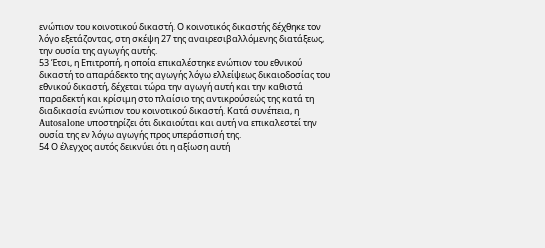ενώπιον του κοινοτικού δικαστή. Ο κοινοτικός δικαστής δέχθηκε τον λόγο εξετάζοντας, στη σκέψη 27 της αναιρεσιβαλλόμενης διατάξεως, την ουσία της αγωγής αυτής.
53 Έτσι, η Επιτροπή, η οποία επικαλέστηκε ενώπιον του εθνικού δικαστή το απαράδεκτο της αγωγής λόγω ελλείψεως δικαιοδοσίας του εθνικού δικαστή, δέχεται τώρα την αγωγή αυτή και την καθιστά παραδεκτή και κρίσιμη στο πλαίσιο της αντικρούσεώς της κατά τη διαδικασία ενώπιον του κοινοτικού δικαστή. Κατά συνέπεια, η Autosalone υποστηρίζει ότι δικαιούται και αυτή να επικαλεστεί την ουσία της εν λόγω αγωγής προς υπεράσπισή της.
54 Ο έλεγχος αυτός δεικνύει ότι η αξίωση αυτή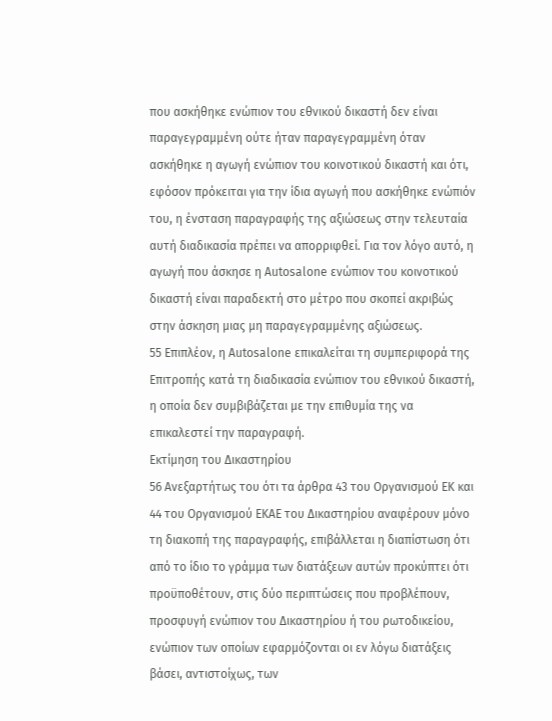που ασκήθηκε ενώπιον του εθνικού δικαστή δεν είναι παραγεγραμμένη ούτε ήταν παραγεγραμμένη όταν ασκήθηκε η αγωγή ενώπιον του κοινοτικού δικαστή και ότι, εφόσον πρόκειται για την ίδια αγωγή που ασκήθηκε ενώπιόν του, η ένσταση παραγραφής της αξιώσεως στην τελευταία αυτή διαδικασία πρέπει να απορριφθεί. Για τον λόγο αυτό, η αγωγή που άσκησε η Autosalone ενώπιον του κοινοτικού δικαστή είναι παραδεκτή στο μέτρο που σκοπεί ακριβώς στην άσκηση μιας μη παραγεγραμμένης αξιώσεως.
55 Επιπλέον, η Autosalone επικαλείται τη συμπεριφορά της Επιτροπής κατά τη διαδικασία ενώπιον του εθνικού δικαστή, η οποία δεν συμβιβάζεται με την επιθυμία της να επικαλεστεί την παραγραφή.
Εκτίμηση του Δικαστηρίου
56 Ανεξαρτήτως του ότι τα άρθρα 43 του Οργανισμού ΕΚ και 44 του Οργανισμού ΕΚΑΕ του Δικαστηρίου αναφέρουν μόνο τη διακοπή της παραγραφής, επιβάλλεται η διαπίστωση ότι από το ίδιο το γράμμα των διατάξεων αυτών προκύπτει ότι προϋποθέτουν, στις δύο περιπτώσεις που προβλέπουν, προσφυγή ενώπιον του Δικαστηρίου ή του ρωτοδικείου, ενώπιον των οποίων εφαρμόζονται οι εν λόγω διατάξεις βάσει, αντιστοίχως, των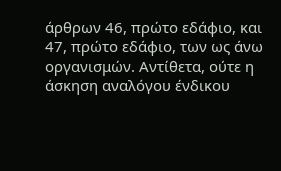άρθρων 46, πρώτο εδάφιο, και 47, πρώτο εδάφιο, των ως άνω οργανισμών. Αντίθετα, ούτε η άσκηση αναλόγου ένδικου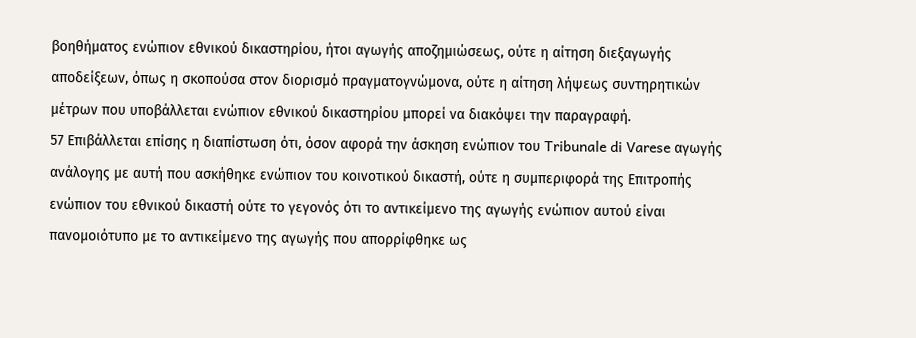βοηθήματος ενώπιον εθνικού δικαστηρίου, ήτοι αγωγής αποζημιώσεως, ούτε η αίτηση διεξαγωγής αποδείξεων, όπως η σκοπούσα στον διορισμό πραγματογνώμονα, ούτε η αίτηση λήψεως συντηρητικών μέτρων που υποβάλλεται ενώπιον εθνικού δικαστηρίου μπορεί να διακόψει την παραγραφή.
57 Επιβάλλεται επίσης η διαπίστωση ότι, όσον αφορά την άσκηση ενώπιον του Tribunale di Varese αγωγής ανάλογης με αυτή που ασκήθηκε ενώπιον του κοινοτικού δικαστή, ούτε η συμπεριφορά της Επιτροπής ενώπιον του εθνικού δικαστή ούτε το γεγονός ότι το αντικείμενο της αγωγής ενώπιον αυτού είναι πανομοιότυπο με το αντικείμενο της αγωγής που απορρίφθηκε ως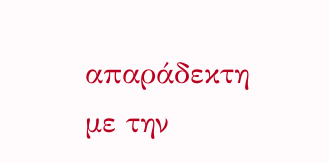απαράδεκτη με την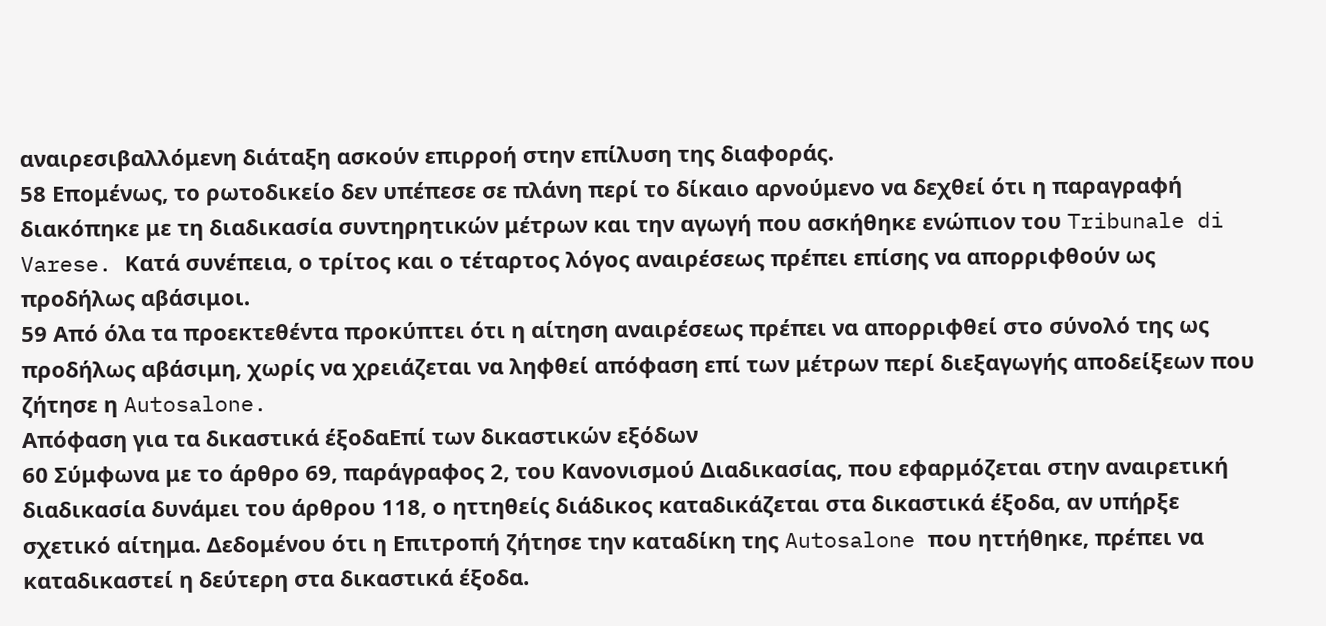αναιρεσιβαλλόμενη διάταξη ασκούν επιρροή στην επίλυση της διαφοράς.
58 Επομένως, το ρωτοδικείο δεν υπέπεσε σε πλάνη περί το δίκαιο αρνούμενο να δεχθεί ότι η παραγραφή διακόπηκε με τη διαδικασία συντηρητικών μέτρων και την αγωγή που ασκήθηκε ενώπιον του Tribunale di Varese. Κατά συνέπεια, ο τρίτος και ο τέταρτος λόγος αναιρέσεως πρέπει επίσης να απορριφθούν ως προδήλως αβάσιμοι.
59 Από όλα τα προεκτεθέντα προκύπτει ότι η αίτηση αναιρέσεως πρέπει να απορριφθεί στο σύνολό της ως προδήλως αβάσιμη, χωρίς να χρειάζεται να ληφθεί απόφαση επί των μέτρων περί διεξαγωγής αποδείξεων που ζήτησε η Autosalone.
Απόφαση για τα δικαστικά έξοδαΕπί των δικαστικών εξόδων
60 Σύμφωνα με το άρθρο 69, παράγραφος 2, του Κανονισμού Διαδικασίας, που εφαρμόζεται στην αναιρετική διαδικασία δυνάμει του άρθρου 118, ο ηττηθείς διάδικος καταδικάζεται στα δικαστικά έξοδα, αν υπήρξε σχετικό αίτημα. Δεδομένου ότι η Επιτροπή ζήτησε την καταδίκη της Autosalone που ηττήθηκε, πρέπει να καταδικαστεί η δεύτερη στα δικαστικά έξοδα.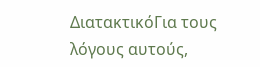ΔιατακτικόΓια τους λόγους αυτούς,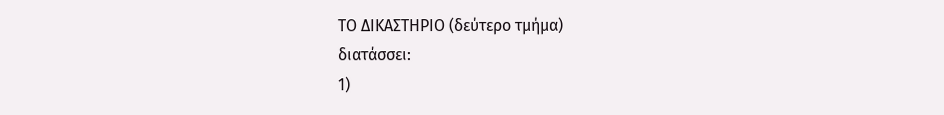ΤΟ ΔΙΚΑΣΤΗΡΙΟ (δεύτερο τμήμα)
διατάσσει:
1)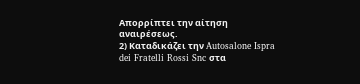Απορρίπτει την αίτηση αναιρέσεως.
2) Καταδικάζει την Autosalone Ispra dei Fratelli Rossi Snc στα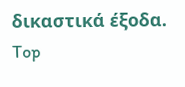δικαστικά έξοδα.
Top